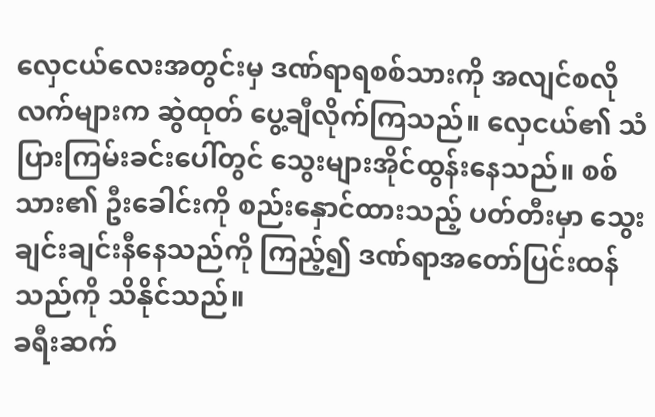လှေငယ်လေးအတွင်းမှ ဒဏ်ရာရစစ်သားကို အလျင်စလိုလက်များက ဆွဲထုတ် ပွေ့ချီလိုက်ကြသည်။ လှေငယ်၏ သံပြားကြမ်းခင်းပေါ်တွင် သွေးများအိုင်ထွန်းနေသည်။ စစ်သား၏ ဦးခေါင်းကို စည်းနှောင်ထားသည့် ပတ်တီးမှာ သွေးချင်းချင်းနီနေသည်ကို ကြည့်၍ ဒဏ်ရာအတော်ပြင်းထန်သည်ကို သိနိုင်သည်။
ခရီးဆက်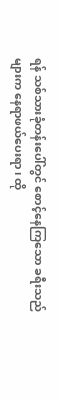ရန် သစ်သားခုံတန်းပေါ်တွင် စောင့်နေကြသော ခရီးသည်များက နေရာဖယ်ပေးရာ၊ ထို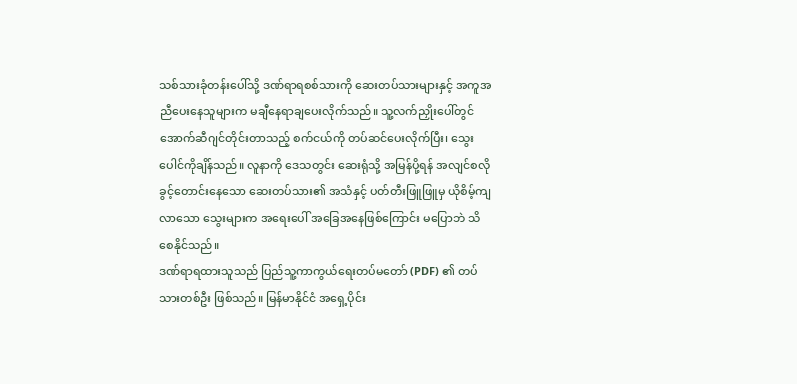သစ်သားခုံတန်းပေါ်သို့ ဒဏ်ရာရစစ်သားကို ဆေးတပ်သားများနှင့် အကူအညီပေးနေသူများက မချီနေရာချပေးလိုက်သည်။ သူ့လက်ညှိုးပေါ်တွင် အောက်ဆီဂျင်တိုင်းတာသည့် စက်ငယ်ကို တပ်ဆင်ပေးလိုက်ပြီး၊ သွေးပေါင်ကိုချိန်သည်။ လူနာကို ဒေသတွင်း ဆေးရုံသို့ အမြန်ပို့ရန် အလျင်စလို ခွင့်တောင်းနေသော ဆေးတပ်သား၏ အသံနှင့် ပတ်တီးဖြူဖြူမှ ယိုစိမ့်ကျလာသော သွေးများက အရေးပေါ် အခြေအနေဖြစ်ကြောင်း မပြောဘဲ သိစေနိုင်သည်။
ဒဏ်ရာရထားသူသည် ပြည်သူ့ကာကွယ်ရေးတပ်မတော် (PDF) ၏ တပ်သားတစ်ဦး ဖြစ်သည်။ မြန်မာနိုင်ငံ အရှေ့ပိုင်း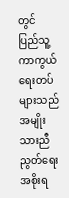တွင် ပြည်သူ့ကာကွယ်ရေးတပ်များသည် အမျိုးသားညီညွတ်ရေးအစိုးရ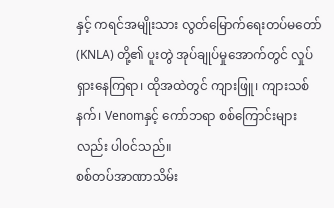နှင့် ကရင်အမျိုးသား လွတ်မြောက်ရေးတပ်မတော် (KNLA) တို့၏ ပူးတွဲ အုပ်ချုပ်မှုအောက်တွင် လှုပ်ရှားနေကြရာ၊ ထိုအထဲတွင် ကျားဖြူ၊ ကျားသစ်နက်၊ Venomနှင့် ကော်ဘရာ စစ်ကြောင်းများလည်း ပါ၀င်သည်။
စစ်တပ်အာဏာသိမ်း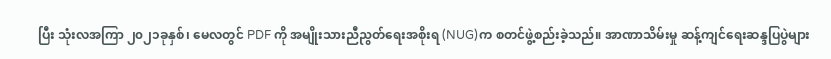ပြီး သုံးလအကြာ ၂၀၂၁ခုနှစ်၊ မေလတွင် PDF ကို အမျိုးသားညီညွတ်ရေးအစိုးရ (NUG)က စတင်ဖွဲ့စည်းခဲ့သည်။ အာဏာသိမ်းမှု ဆန့်ကျင်ရေးဆန္ဒပြပွဲများ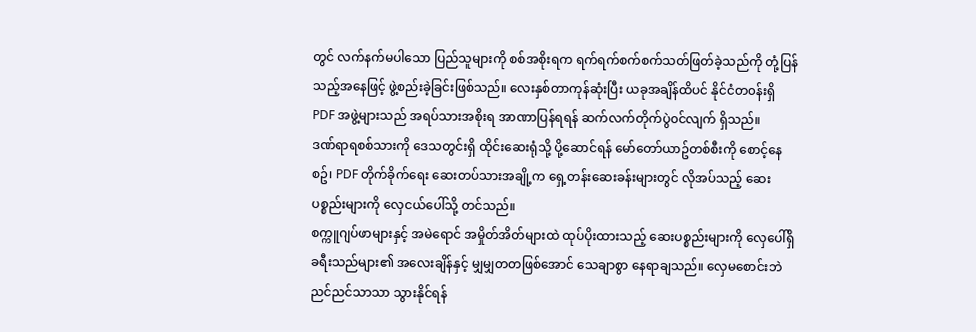တွင် လက်နက်မပါသော ပြည်သူများကို စစ်အစိုးရက ရက်ရက်စက်စက်သတ်ဖြတ်ခဲ့သည်ကို တုံ့ပြန်သည့်အနေဖြင့် ဖွဲ့စည်းခဲ့ခြင်းဖြစ်သည်။ လေးနှစ်တာကုန်ဆုံးပြီး ယခုအချိန်ထိပင် နိုင်ငံတ၀န်းရှိ PDF အဖွဲ့များသည် အရပ်သားအစိုးရ အာဏာပြန်ရရန် ဆက်လက်တိုက်ပွဲ၀င်လျက် ရှိသည်။
ဒဏ်ရာရစစ်သားကို ဒေသတွင်းရှိ ထိုင်းဆေးရုံသို့ ပို့ဆောင်ရန် မော်တော်ယာဥ်တစ်စီးကို စောင့်နေစဥ်၊ PDF တိုက်ခိုက်ရေး ဆေးတပ်သားအချို့က ရှေ့တန်းဆေးခန်းများတွင် လိုအပ်သည့် ဆေးပစ္စည်းများကို လှေငယ်ပေါ်သို့ တင်သည်။
စက္ကူဂျပ်ဖာများနှင့် အမဲရောင် အမှိုတ်အိတ်များထဲ ထုပ်ပိုးထားသည့် ဆေးပစ္စည်းများကို လှေပေါ်ရှိ ခရီးသည်များ၏ အလေးချိန်နှင့် မျှမျှတတဖြစ်အောင် သေချာစွာ နေရာချသည်။ လှေမစောင်းဘဲ ညင်ညင်သာသာ သွားနိုင်ရန်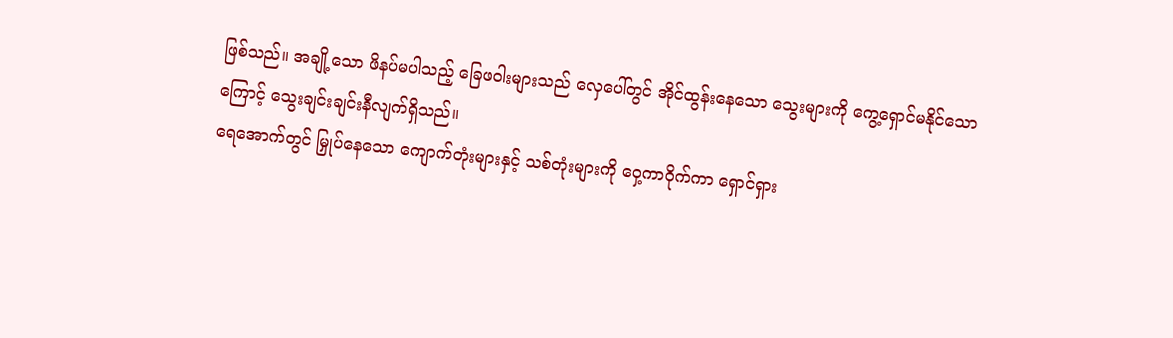ဖြစ်သည်။ အချို့သော ဖိနပ်မပါသည့် ခြေဖ၀ါးများသည် လှေပေါ်တွင် အိုင်ထွန်းနေသော သွေးများကို ကွေ့ရှောင်မနိုင်သောကြောင့် သွေးချင်းချင်းနီလျက်ရှိသည်။
ရေအောက်တွင် မြှုပ်နေသော ကျောက်တုံးများနှင့် သစ်တုံးများကို ၀ှေ့ကာ၀ိုက်ကာ ရှောင်ရှား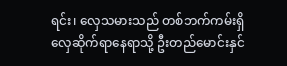ရင်း၊ လှေသမားသည် တစ်ဘက်ကမ်းရှိ လှေဆိုက်ရာနေရာသို့ ဦးတည်မောင်းနှင်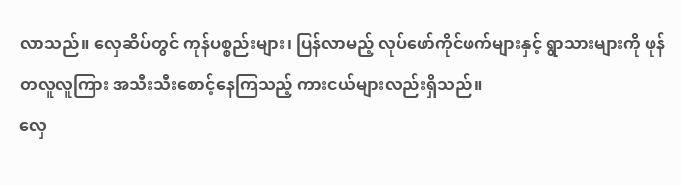လာသည်။ လှေဆိပ်တွင် ကုန်ပစ္စည်းများ၊ ပြန်လာမည့် လုပ်ဖော်ကိုင်ဖက်များနှင့် ရွာသားများကို ဖုန်တလူလူကြား အသီးသီးစောင့်နေကြသည့် ကားငယ်များလည်းရှိသည်။
လှေ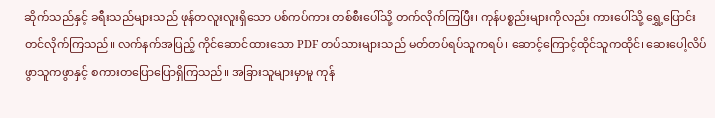ဆိုက်သည်နှင့် ခရီးသည်များသည် ဖုန်တလူးလူးရှိသော ပစ်ကပ်ကား တစ်စီးပေါ်သို့ တက်လိုက်ကြပြီး၊ ကုန်ပစ္စည်းများကိုလည်း ကားပေါ်သို့ ရွှေ့ပြောင်းတင်လိုက်ကြသည်။ လက်နက်အပြည့် ကိုင်ဆောင်ထားသော PDF တပ်သားများသည် မတ်တပ်ရပ်သူကရပ်၊ ဆောင့်ကြောင့်ထိုင်သူကထိုင်၊ ဆေးပေါ့လိပ်ဖွာသူကဖွာနှင့် စကားတပြောပြောရှိကြသည်။ အခြားသူများမှာမူ ကုန်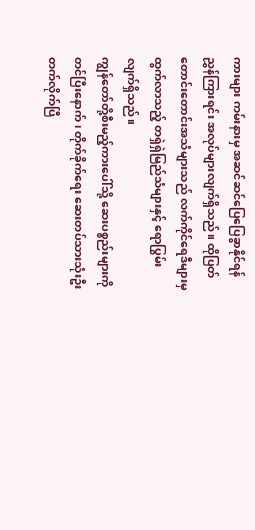ကားများ ကမ်းနားမှ အဆင်ဆင်ပြေပြေခွာနိုင်ရန် ညွှန်ကြားရင်း အလုပ်များလျက်ရှိသည်။ ထိုပြတ်တောင်းတောင်းအသံများသည် လက်ကိုင်ရေဒီများမှ ထွက်လာသည့် တရှဲရှဲမြည်သံများနှင့် ရောပြွမ်းလျက်ရှိသည်။
ကျွန်တော်တို့စီးမည့်ကားပေါ်သို့ ဆေးပစ္စည်းများကို တင်ပြီးနောက်၊ တိုက်ခိုက်ရေး ဆေးတပ်သားသုံးဦး တက်လိုက်ပြီ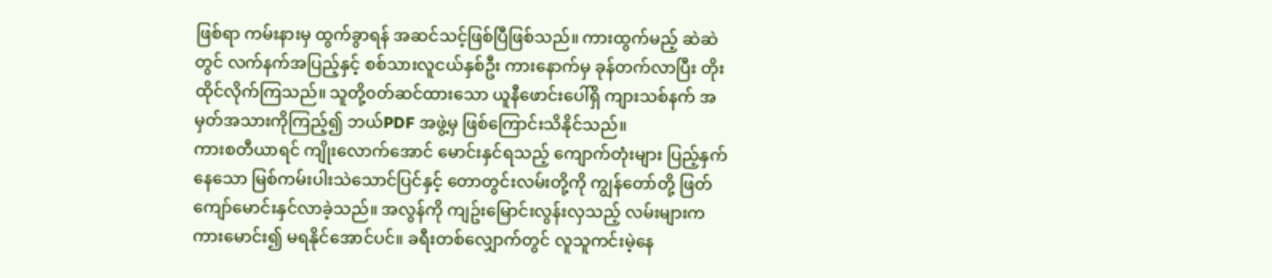ဖြစ်ရာ ကမ်းနားမှ ထွက်ခွာရန် အဆင်သင့်ဖြစ်ပြီဖြစ်သည်။ ကားထွက်မည့် ဆဲဆဲတွင် လက်နက်အပြည့်နှင့် စစ်သားလူငယ်နှစ်ဦး ကားနောက်မှ ခုန်တက်လာပြီး တိုးထိုင်လိုက်ကြသည်။ သူတို့၀တ်ဆင်ထားသော ယူနီဖောင်းပေါ်ရှိ ကျားသစ်နက် အမှတ်အသားကိုကြည့်၍ ဘယ်PDF အဖွဲ့မှ ဖြစ်ကြောင်းသိနိုင်သည်။
ကားစတီယာရင် ကျိုးလောက်အောင် မောင်းနှင်ရသည့် ကျောက်တုံးများ ပြည့်နှက်နေသော မြစ်ကမ်းပါးသဲသောင်ပြင်နှင့် တောတွင်းလမ်းတို့ကို ကျွန်တော်တို့ ဖြတ်ကျော်မောင်းနှင်လာခဲ့သည်။ အလွန်ကို ကျဥ်းမြောင်းလွန်းလှသည့် လမ်းများက ကားမောင်း၍ မရနိုင်အောင်ပင်။ ခရီးတစ်လျှောက်တွင် လူသူကင်းမဲ့နေ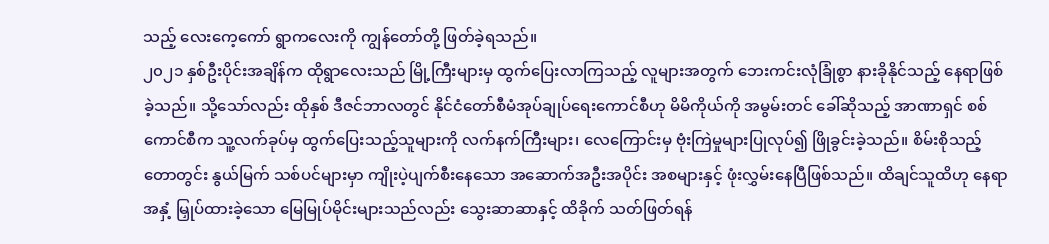သည့် လေးကေ့ကော် ရွာကလေးကို ကျွန်တော်တို့ ဖြတ်ခဲ့ရသည်။
၂၀၂၁ နှစ်ဦးပိုင်းအချိန်က ထိုရွာလေးသည် မြို့ကြီးများမှ ထွက်ပြေးလာကြသည့် လူများအတွက် ဘေးကင်းလုံခြုံစွာ နားခိုနိုင်သည့် နေရာဖြစ်ခဲ့သည်။ သို့သော်လည်း ထိုနှစ် ဒီဇင်ဘာလတွင် နိုင်ငံတော်စီမံအုပ်ချုပ်ရေးကောင်စီဟု မိမိကိုယ်ကို အမွမ်းတင် ခေါ်ဆိုသည့် အာဏာရှင် စစ်ကောင်စီက သူ့လက်ခုပ်မှ ထွက်ပြေးသည့်သူများကို လက်နက်ကြီးများ၊ လေကြောင်းမှ ဗုံးကြဲမှုများပြုလုပ်၍ ဖြိုခွင်းခဲ့သည်။ စိမ်းစိုသည့် တောတွင်း နွယ်မြက် သစ်ပင်များမှာ ကျိုးပဲ့ပျက်စီးနေသော အဆောက်အဦးအပိုင်း အစများနှင့် ဖုံးလွှမ်းနေပြီဖြစ်သည်။ ထိချင်သူထိဟု နေရာအနှံ့ မြှုပ်ထားခဲ့သော မြေမြုပ်မိုင်းများသည်လည်း သွေးဆာဆာနှင့် ထိခိုက် သတ်ဖြတ်ရန်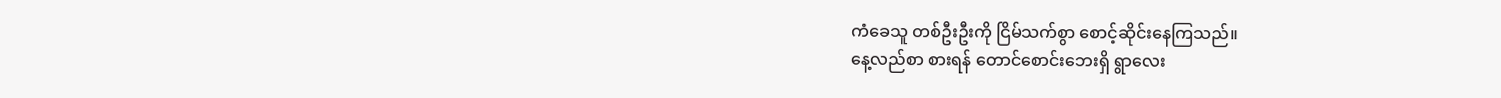ကံခေသူ တစ်ဦးဦးကို ငြိမ်သက်စွာ စောင့်ဆိုင်းနေကြသည်။
နေ့လည်စာ စားရန် တောင်စောင်းဘေးရှိ ရွာလေး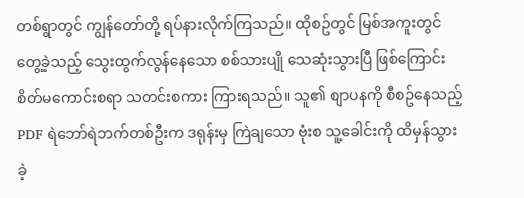တစ်ရွာတွင် ကျွန်တော်တို့ ရပ်နားလိုက်ကြသည်။ ထိုစဥ်တွင် မြစ်အကူးတွင်တွေ့ခဲ့သည့် သွေးထွက်လွန်နေသော စစ်သားပျို သေဆုံးသွားပြီ ဖြစ်ကြောင်း စိတ်မကောင်းစရာ သတင်းစကား ကြားရသည်။ သူ၏ စျာပနကို စီစဥ်နေသည့် PDF ရဲဘော်ရဲဘက်တစ်ဦးက ဒရုန်းမှ ကြဲချသော ဗုံးစ သူ့ခေါင်းကို ထိမှန်သွားခဲ့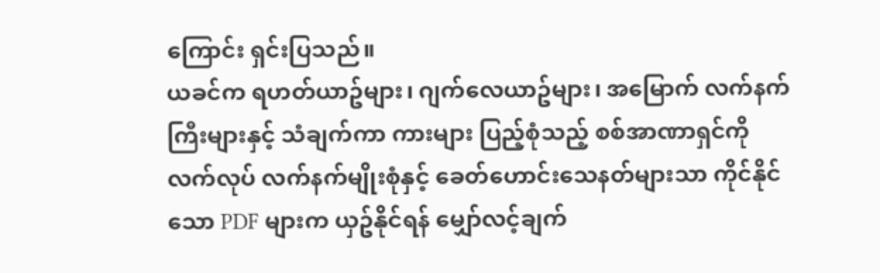ကြောင်း ရှင်းပြသည်။
ယခင်က ရဟတ်ယာဥ်များ၊ ဂျက်လေယာဥ်များ၊ အမြောက် လက်နက်ကြီးများနှင့် သံချက်ကာ ကားများ ပြည့်စုံသည့် စစ်အာဏာရှင်ကို လက်လုပ် လက်နက်မျိုးစုံနှင့် ခေတ်ဟောင်းသေနတ်များသာ ကိုင်နိုင်သော PDF များက ယှဥ်နိုင်ရန် မျှော်လင့်ချက်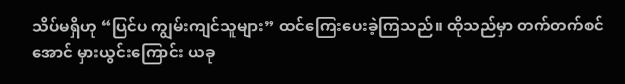သိပ်မရှိဟု “ပြင်ပ ကျွမ်းကျင်သူများ” ထင်ကြေးပေးခဲ့ကြသည်။ ထိုသည်မှာ တက်တက်စင်အောင် မှားယွင်းကြောင်း ယခု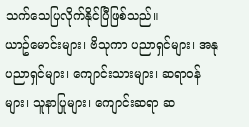သက်သေပြလိုက်နိုင်ပြီဖြစ်သည်။
ယာဥ်မောင်းများ၊ ဗိသုကာ ပညာရှင်များ၊ အနုပညာရှင်များ၊ ကျောင်းသားများ၊ ဆရာ၀န်များ၊ သူနာပြုများ၊ ကျောင်းဆရာ ဆ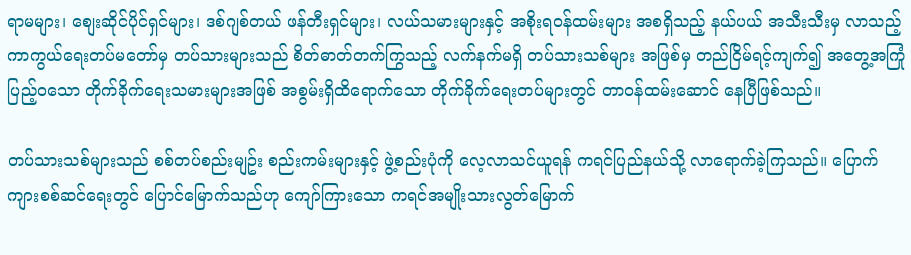ရာမများ၊ စျေးဆိုင်ပိုင်ရှင်များ၊ ဒစ်ဂျစ်တယ် ဖန်တီးရှင်များ၊ လယ်သမားများနှင့် အစိုးရ၀န်ထမ်းများ အစရှိသည့် နယ်ပယ် အသီးသီးမှ လာသည့် ကာကွယ်ရေးတပ်မတော်မှ တပ်သားများသည် စိတ်ဓာတ်တက်ကြွသည့် လက်နက်မရှိ တပ်သားသစ်များ အဖြစ်မှ တည်ငြိမ်ရင့်ကျက်၍ အတွေ့အကြုံပြည့်၀သော တိုက်ခိုက်ရေးသမားများအဖြစ် အစွမ်းရှိထိရောက်သော တိုက်ခိုက်ရေးတပ်များတွင် တာ၀န်ထမ်းဆောင် နေပြီဖြစ်သည်။

တပ်သားသစ်များသည် စစ်တပ်စည်းမျဥ်း စည်းကမ်းများနှင့် ဖွဲ့စည်းပုံကို လေ့လာသင်ယူရန် ကရင်ပြည်နယ်သို့ လာရောက်ခဲ့ကြသည်။ ပြောက်ကျားစစ်ဆင်ရေးတွင် ပြောင်မြောက်သည်ဟု ကျော်ကြားသော ကရင်အမျိုးသားလွတ်မြောက်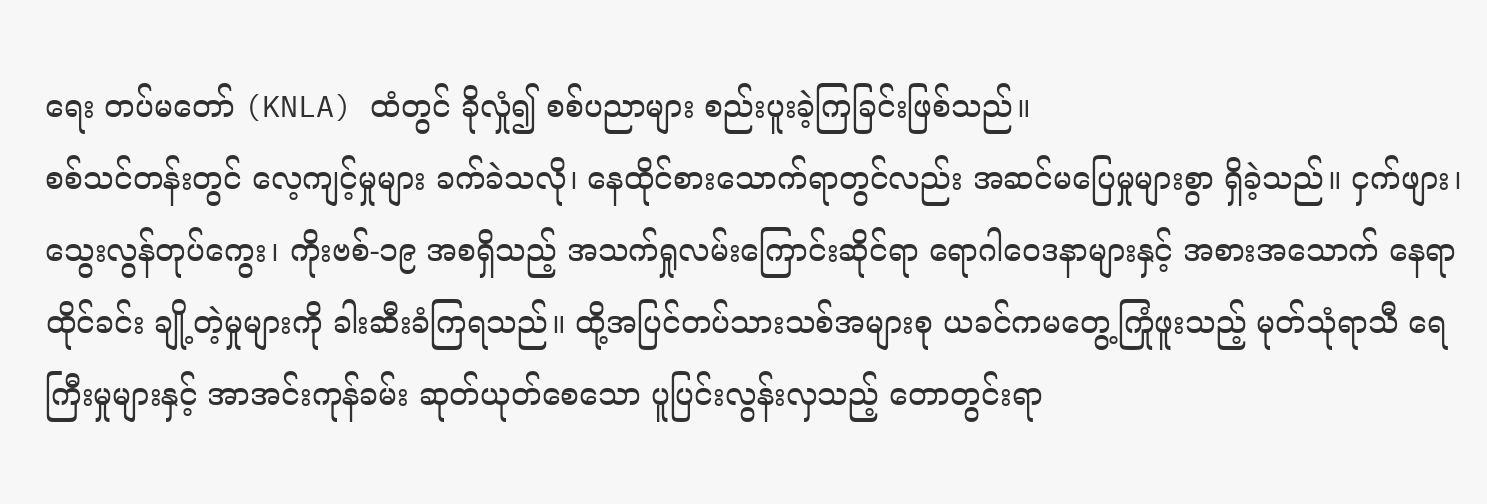ရေး တပ်မတော် (KNLA) ထံတွင် ခိုလှုံ၍ စစ်ပညာများ စည်းပူးခဲ့ကြခြင်းဖြစ်သည်။
စစ်သင်တန်းတွင် လေ့ကျင့်မှုများ ခက်ခဲသလို၊ နေထိုင်စားသောက်ရာတွင်လည်း အဆင်မပြေမှုများစွာ ရှိခဲ့သည်။ ငှက်ဖျား၊ သွေးလွန်တုပ်ကွေး၊ ကိုးဗစ်-၁၉ အစရှိသည့် အသက်ရှုလမ်းကြောင်းဆိုင်ရာ ရောဂါ၀ေဒနာများနှင့် အစားအသောက် နေရာထိုင်ခင်း ချို့တဲ့မှုများကို ခါးဆီးခံကြရသည်။ ထို့အပြင်တပ်သားသစ်အများစု ယခင်ကမတွေ့ကြုံဖူးသည့် မုတ်သုံရာသီ ရေကြီးမှုများနှင့် အာအင်းကုန်ခမ်း ဆုတ်ယုတ်စေသော ပူပြင်းလွန်းလှသည့် တောတွင်းရာ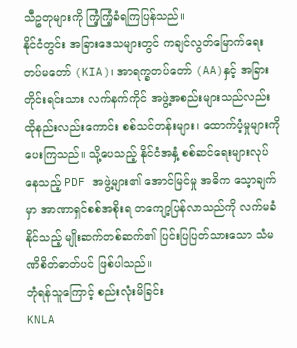သီဥတုများကို ကြံ့ကြံ့ခံရကြပြန်သည်။
နိုင်ငံတွင်း အခြားဒေသများတွင် ကချင်လွတ်မြောက်ရေးတပ်မတော် (KIA)၊ အာရက္ခတပ်တော် (AA)နှင့် အခြားတိုင်းရင်းသား လက်နက်ကိုင် အဖွဲ့အစည်းများသည်လည်း ထိုနည်းလည်းကောင်း စစ်သင်တန်းများ၊ ထောက်ပံ့မှုများကို ပေးကြသည်။ သို့ပေသည့် နိုင်ငံအနှံ့ စစ်ဆင်ရေးများလုပ်နေသည့် PDF အဖွဲ့များ၏ အောင်မြင်မှု အဓိက သေ့ာချက်မှာ အာဏာရှင်စစ်အစိုးရ တကျော့ပြန်လာသည်ကို လက်မခံနိုင်သည့် မျိုးဆက်တစ်ဆက်၏ ပြင်းပြပြတ်သားသော သံမဏိစိတ်ဓာတ်ပင် ဖြစ်ပါသည်။
ဘုံရန်သူကြောင့် စည်းလုံးမိခြင်း
KNLA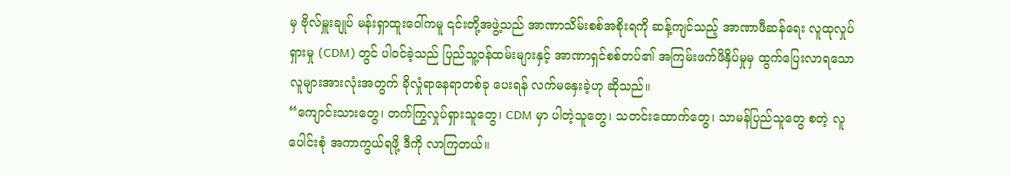မှ ဗိုလ်မှူးချုပ် မန်းရှာထူး၀ေါ်ကမူ ၎င်းတို့အဖွဲ့သည် အာဏာသိမ်းစစ်အစိုးရကို ဆန့်ကျင်သည့် အာဏာဖီဆန်ရေး လူထုလှုပ်ရှားမှု (CDM) တွင် ပါ၀င်ခဲ့သည် ပြည်သူ့၀န်ထမ်းများနှင့် အာဏာရှင်စစ်တပ်၏ အကြမ်းဖက်ဖိနှိပ်မှုမှ ထွက်ပြေးလာရသော လူများအားလုံးအတွက် ခိုလှုံရာနေရာတစ်ခု ပေးရန် လက်မနှေးခဲ့ဟု ဆိုသည်။
“ကျောင်းသားတွေ၊ တက်ကြွလှုပ်ရှားသူတွေ၊ CDM မှာ ပါတဲ့သူတွေ၊ သတင်းထောက်တွေ၊ သာမန်ပြည်သူတွေ စတဲ့ လူပေါင်းစုံ အကာကွယ်ရဖို့ ဒီကို လာကြတယ်။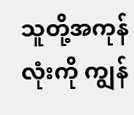သူတို့အကုန်လုံးကို ကျွန်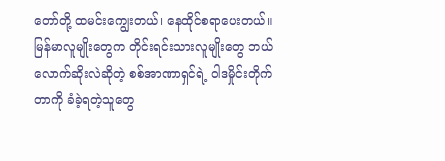တော်တို့ ထမင်းကျွေးတယ်၊ နေထိုင်စရာပေးတယ်။ မြန်မာလူမျိုးတွေက တိုင်းရင်းသားလူမျိုးတွေ ဘယ်လောက်ဆိုးလဲဆိုတဲ့ စစ်အာဏာရှင်ရဲ့ ၀ါဒမှိုင်းတိုက်တာကို ခံခဲ့ရတဲ့သူတွေ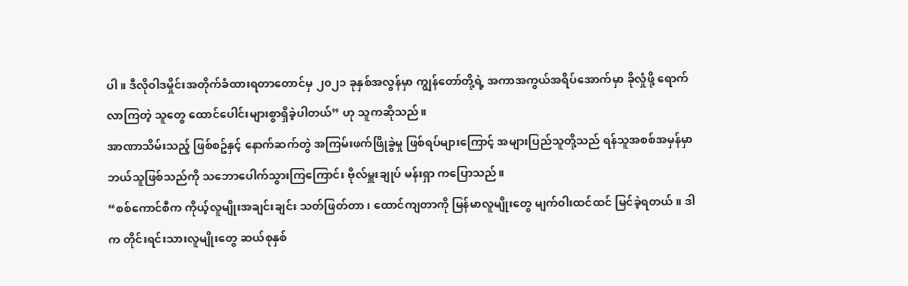ပါ။ ဒီလို၀ါဒမှိုင်းအတိုက်ခံထားရတာတောင်မှ ၂၀၂၁ ခုနှစ်အလွန်မှာ ကျွန်တော်တို့ရဲ့ အကာအကွယ်အရိပ်အောက်မှာ ခိုလှုံဖို့ ရောက်လာကြတဲ့ သူတွေ ထောင်ပေါင်းများစွာရှိခဲ့ပါတယ်” ဟု သူကဆိုသည်။
အာဏာသိမ်းသည့် ဖြစ်စဥ်နှင့် နောက်ဆက်တွဲ အကြမ်းဖက်ဖြိုခွဲမှု ဖြစ်ရပ်များကြောင့် အများပြည်သူတို့သည် ရန်သူအစစ်အမှန်မှာ ဘယ်သူဖြစ်သည်ကို သဘောပေါက်သွားကြကြောင်း ဗိုလ်မှူးချုပ် မန်းရှာ ကပြောသည်။
“စစ်ကောင်စီက ကိုယ့်လူမျိုးအချင်းချင်း သတ်ဖြတ်တာ၊ ထောင်ကျတာကို မြန်မာလူမျိုးတွေ မျက်၀ါးထင်ထင် မြင်ခဲ့ရတယ်။ ဒါက တိုင်းရင်းသားလူမျိုးတွေ ဆယ်စုနှစ်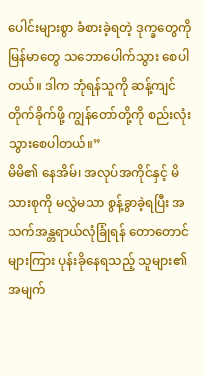ပေါင်းများစွာ ခံစားခဲ့ရတဲ့ ဒုက္ခတွေကို မြန်မာတွေ သဘောပေါက်သွား စေပါတယ်။ ဒါက ဘုံရန်သူကို ဆန့်ကျင်တိုက်ခိုက်ဖို့ ကျွန်တော်တို့ကို စည်းလုံးသွားစေပါတယ်။”
မိမိ၏ နေအိမ်၊ အလုပ်အကိုင်နှင့် မိသားစုကို မလွှဲမသာ စွန့်ခွာခဲ့ရပြီး အသက်အန္တရာယ်လုံခြုံရန် တောတောင်များကြား ပုန်းခိုနေရသည့် သူများ၏ အမျက်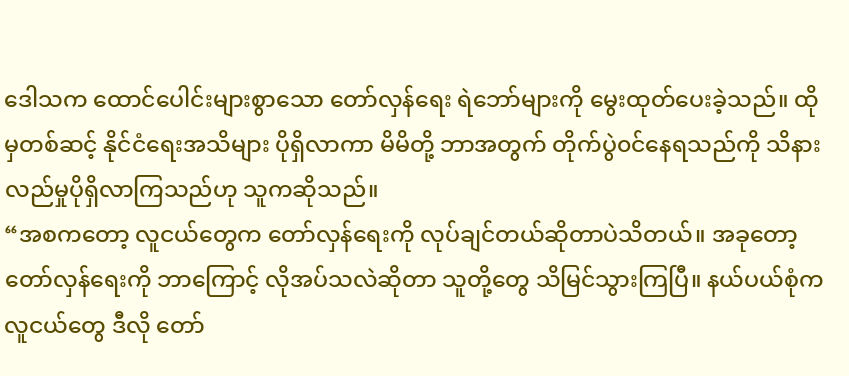ဒေါသက ထောင်ပေါင်းများစွာသော တော်လှန်ရေး ရဲဘော်များကို မွေးထုတ်ပေးခဲ့သည်။ ထိုမှတစ်ဆင့် နိုင်ငံရေးအသိများ ပိုရှိလာကာ မိမိတို့ ဘာအတွက် တိုက်ပွဲ၀င်နေရသည်ကို သိနားလည်မှုပိုရှိလာကြသည်ဟု သူကဆိုသည်။
“အစကတော့ လူငယ်တွေက တော်လှန်ရေးကို လုပ်ချင်တယ်ဆိုတာပဲသိတယ်။ အခုတော့ တော်လှန်ရေးကို ဘာကြောင့် လိုအပ်သလဲဆိုတာ သူတို့တွေ သိမြင်သွားကြပြီ။ နယ်ပယ်စုံက လူငယ်တွေ ဒီလို တော်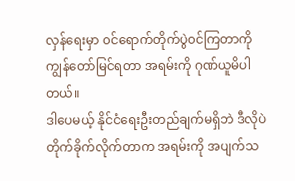လှန်ရေးမှာ ၀င်ရောက်တိုက်ပွဲ၀င်ကြတာကို ကျွန်တော်မြင်ရတာ အရမ်းကို ဂုဏ်ယူမိပါတယ်။
ဒါပေမယ့် နိုင်ငံရေးဦးတည်ချက်မရှိဘဲ ဒီလိုပဲတိုက်ခိုက်လိုက်တာက အရမ်းကို အပျက်သ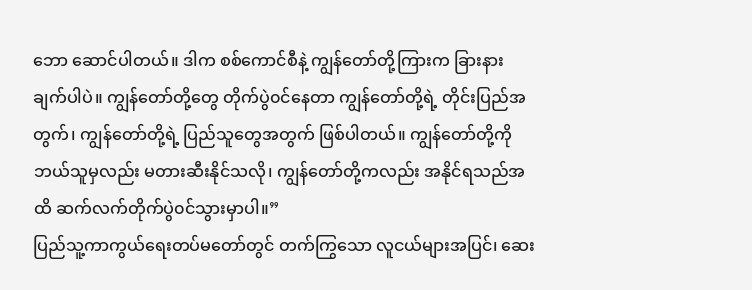ဘော ဆောင်ပါတယ်။ ဒါက စစ်ကောင်စီနဲ့ ကျွန်တော်တို့ကြားက ခြားနားချက်ပါပဲ။ ကျွန်တော်တို့တွေ တိုက်ပွဲ၀င်နေတာ ကျွန်တော်တို့ရဲ့ တိုင်းပြည်အတွက်၊ ကျွန်တော်တို့ရဲ့ ပြည်သူတွေအတွက် ဖြစ်ပါတယ်။ ကျွန်တော်တို့ကို ဘယ်သူမှလည်း မတားဆီးနိုင်သလို၊ ကျွန်တော်တို့ကလည်း အနိုင်ရသည်အထိ ဆက်လက်တိုက်ပွဲ၀င်သွားမှာပါ။”
ပြည်သူ့ကာကွယ်ရေးတပ်မတော်တွင် တက်ကြွသော လူငယ်များအပြင်၊ ဆေး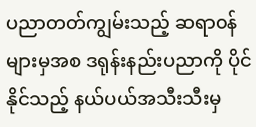ပညာတတ်ကျွမ်းသည့် ဆရာ၀န်များမှအစ ဒရုန်းနည်းပညာကို ပိုင်နိုင်သည့် နယ်ပယ်အသီးသီးမှ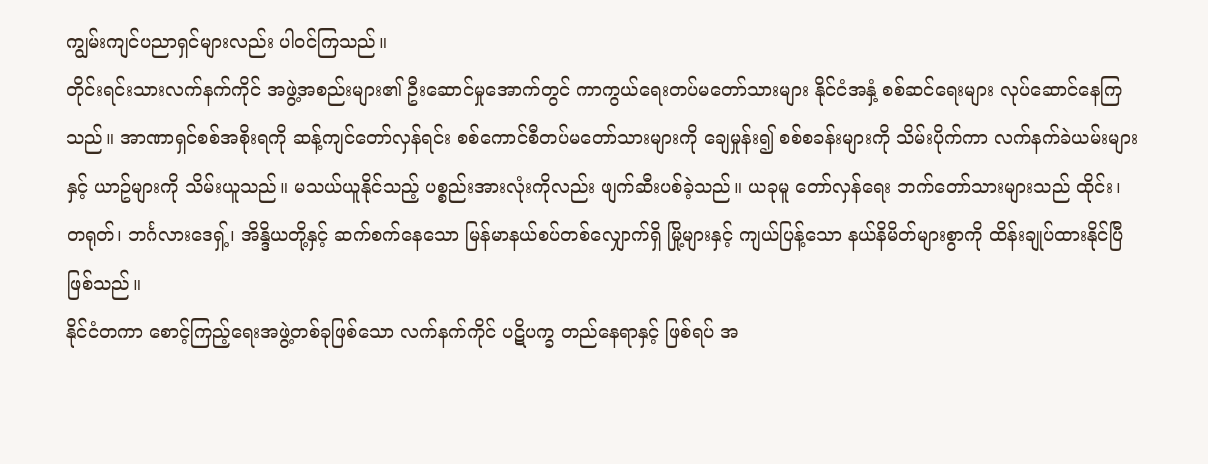ကျွမ်းကျင်ပညာရှင်များလည်း ပါ၀င်ကြသည်။
တိုင်းရင်းသားလက်နက်ကိုင် အဖွဲ့အစည်းများ၏ ဦးဆောင်မှုအောက်တွင် ကာကွယ်ရေးတပ်မတော်သားများ နိုင်ငံအနှံ့ စစ်ဆင်ရေးများ လုပ်ဆောင်နေကြသည်။ အာဏာရှင်စစ်အစိုးရကို ဆန့်ကျင်တော်လှန်ရင်း စစ်ကောင်စီတပ်မတော်သားများကို ချေမှုန်း၍ စစ်စခန်းများကို သိမ်းပိုက်ကာ လက်နက်ခဲယမ်းများနှင့် ယာဥ်များကို သိမ်းယူသည်။ မသယ်ယူနိုင်သည့် ပစ္စည်းအားလုံးကိုလည်း ဖျက်ဆီးပစ်ခဲ့သည်။ ယခုမူ တော်လှန်ရေး ဘက်တော်သားများသည် ထိုင်း၊ တရုတ်၊ ဘင်္ဂလားဒေရှ့်၊ အိန္ဒိယတို့နှင့် ဆက်စက်နေသော မြန်မာနယ်စပ်တစ်လျှောက်ရှိ မြို့များနှင့် ကျယ်ပြန့်သော နယ်နိမိတ်များစွာကို ထိန်းချုပ်ထားနိုင်ပြီ ဖြစ်သည်။
နိုင်ငံတကာ စောင့်ကြည့်ရေးအဖွဲ့တစ်ခုဖြစ်သော လက်နက်ကိုင် ပဋိပက္ခ တည်နေရာနှင့် ဖြစ်ရပ် အ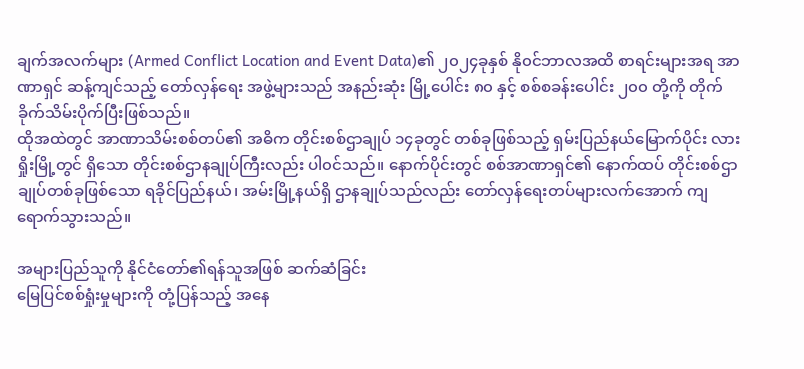ချက်အလက်များ (Armed Conflict Location and Event Data)၏ ၂၀၂၄ခုနှစ် နို၀င်ဘာလအထိ စာရင်းများအရ အာဏာရှင် ဆန့်ကျင်သည့် တော်လှန်ရေး အဖွဲ့များသည် အနည်းဆုံး မြို့ပေါင်း ၈၀ နှင့် စစ်စခန်းပေါင်း ၂၀၀ တို့ကို တိုက်ခိုက်သိမ်းပိုက်ပြီးဖြစ်သည်။
ထိုအထဲတွင် အာဏာသိမ်းစစ်တပ်၏ အဓိက တိုင်းစစ်ဌာချုပ် ၁၄ခုတွင် တစ်ခုဖြစ်သည့် ရှမ်းပြည်နယ်မြောက်ပိုင်း လားရှိုးမြို့တွင် ရှိသော တိုင်းစစ်ဌာနချုပ်ကြီးလည်း ပါ၀င်သည်။ နောက်ပိုင်းတွင် စစ်အာဏာရှင်၏ နောက်ထပ် တိုင်းစစ်ဌာချုပ်တစ်ခုဖြစ်သော ရခိုင်ပြည်နယ်၊ အမ်းမြို့နယ်ရှိ ဌာနချုပ်သည်လည်း တော်လှန်ရေးတပ်များလက်အောက် ကျရောက်သွားသည်။

အများပြည်သူကို နိုင်ငံတော်၏ရန်သူအဖြစ် ဆက်ဆံခြင်း
မြေပြင်စစ်ရှုံးမှုများကို တုံ့ပြန်သည့် အနေ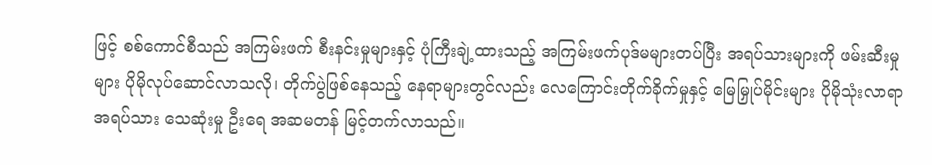ဖြင့် စစ်ကောင်စီသည် အကြမ်းဖက် စီးနင်းမှုများနှင့် ပုံကြီးချဲ့ထားသည့် အကြမ်းဖက်ပုဒ်မများတပ်ပြီး အရပ်သားများကို ဖမ်းဆီးမှုများ ပိုမိုလုပ်ဆောင်လာသလို၊ တိုက်ပွဲဖြစ်နေသည့် နေရာများတွင်လည်း လေကြောင်းတိုက်ခိုက်မှုနှင့် မြေမြှုပ်မိုင်းများ ပိုမိုသုံးလာရာ အရပ်သား သေဆုံးမှု ဦးရေ အဆမတန် မြင့်တက်လာသည်။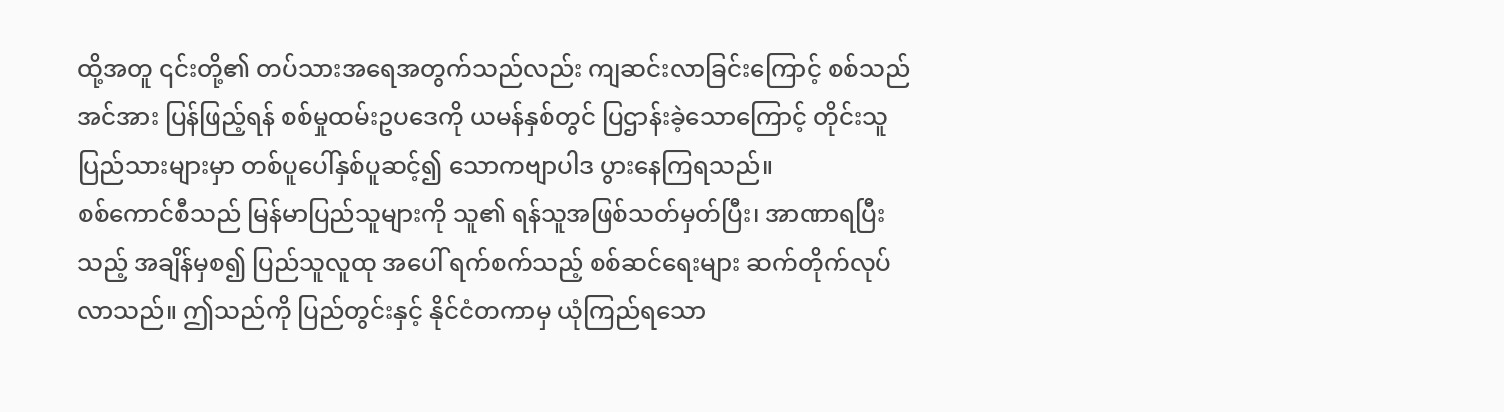ထို့အတူ ၎င်းတို့၏ တပ်သားအရေအတွက်သည်လည်း ကျဆင်းလာခြင်းကြောင့် စစ်သည်အင်အား ပြန်ဖြည့်ရန် စစ်မှုထမ်းဥပဒေကို ယမန်နှစ်တွင် ပြဌာန်းခဲ့သောကြောင့် တိုင်းသူပြည်သားများမှာ တစ်ပူပေါ်နှစ်ပူဆင့်၍ သောကဗျာပါဒ ပွားနေကြရသည်။
စစ်ကောင်စီသည် မြန်မာပြည်သူများကို သူ၏ ရန်သူအဖြစ်သတ်မှတ်ပြီး၊ အာဏာရပြီးသည့် အချိန်မှစ၍ ပြည်သူလူထု အပေါ် ရက်စက်သည့် စစ်ဆင်ရေးများ ဆက်တိုက်လုပ်လာသည်။ ဤသည်ကို ပြည်တွင်းနှင့် နိုင်ငံတကာမှ ယုံကြည်ရသော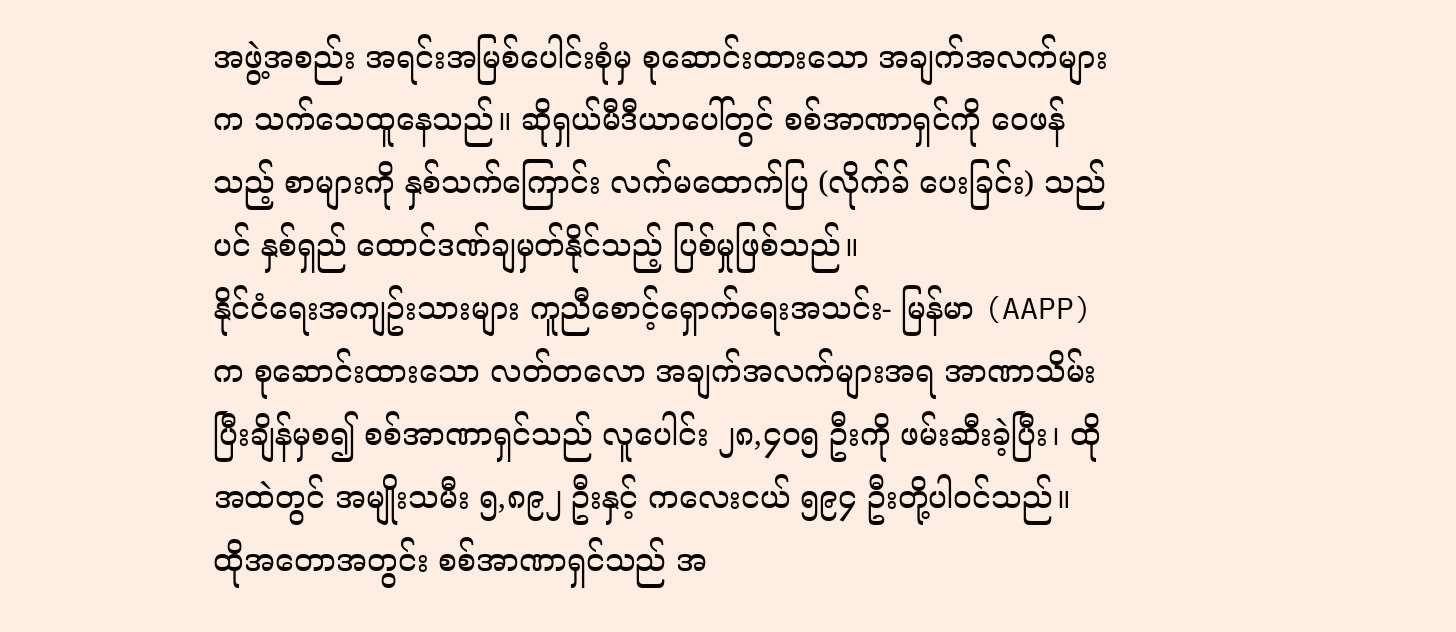အဖွဲ့အစည်း အရင်းအမြစ်ပေါင်းစုံမှ စုဆောင်းထားသော အချက်အလက်များက သက်သေထူနေသည်။ ဆိုရှယ်မီဒီယာပေါ်တွင် စစ်အာဏာရှင်ကို ၀ေဖန်သည့် စာများကို နှစ်သက်ကြောင်း လက်မထောက်ပြ (လိုက်ခ် ပေးခြင်း) သည်ပင် နှစ်ရှည် ထောင်ဒဏ်ချမှတ်နိုင်သည့် ပြစ်မှုဖြစ်သည်။
နိုင်ငံရေးအကျဥ်းသားများ ကူညီစောင့်ရှောက်ရေးအသင်း- မြန်မာ (AAPP)က စုဆောင်းထားသော လတ်တလော အချက်အလက်များအရ အာဏာသိမ်းပြီးချိန်မှစ၍ စစ်အာဏာရှင်သည် လူပေါင်း ၂၈,၄၀၅ ဦးကို ဖမ်းဆီးခဲ့ပြီး၊ ထိုအထဲတွင် အမျိုးသမီး ၅,၈၉၂ ဦးနှင့် ကလေးငယ် ၅၉၄ ဦးတို့ပါ၀င်သည်။
ထိုအတောအတွင်း စစ်အာဏာရှင်သည် အ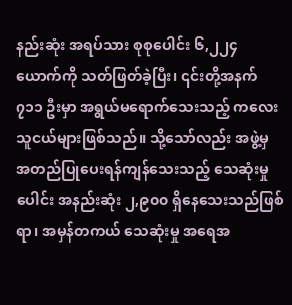နည်းဆုံး အရပ်သား စုစုပေါင်း ၆,၂၂၄ ယောက်ကို သတ်ဖြတ်ခဲ့ပြီး၊ ၎င်းတို့အနက် ၇၁၁ ဦးမှာ အရွယ်မရောက်သေးသည့် ကလေးသူငယ်များဖြစ်သည်။ သို့သော်လည်း အဖွဲ့မှ အတည်ပြုပေးရန်ကျန်သေးသည့် သေဆုံးမှုပေါင်း အနည်းဆုံး ၂,၉၀၀ ရှိနေသေးသည်ဖြစ်ရာ၊ အမှန်တကယ် သေဆုံးမှု အရေအ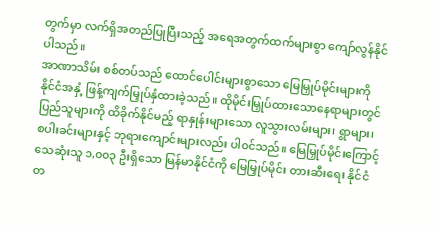တွက်မှာ လက်ရှိအတည်ပြုပြီးသည့် အရေအတွက်ထက်များစွာ ကျော်လွန်နိုင်ပါသည်။
အာဏာသိမ်း စစ်တပ်သည် ထောင်ပေါင်းများစွာသော မြေမြှုပ်မိုင်းများကို နိုင်ငံအနှံ့ ဖြန့်ကျက်မြှုပ်နှံထားခဲ့သည်။ ထိုမိုင်းမြှုပ်ထားသောနေရာများတွင် ပြည်သူများကို ထိခိုက်နိုင်မည့် ရာနှုန်းများသော လူသွားလမ်းများ၊ ရွာများ၊ စပါးခင်းများနှင့် ဘုရားကျောင်းများလည်း ပါ၀င်သည်။ မြေမြှုပ်မိုင်းကြောင့် သေဆုံးသူ ၁,၀၀၃ ဦးရှိသော မြန်မာနိုင်ငံကို မြေမြှုပ်မိုင်း တားဆီးရေး နိုင်ငံတ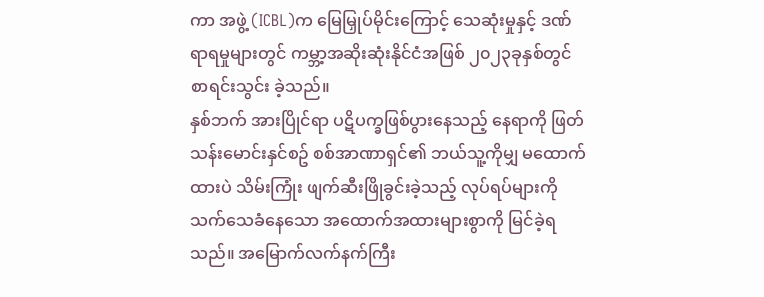ကာ အဖွဲ့ (ICBL)က မြေမြှုပ်မိုင်းကြောင့် သေဆုံးမှုနှင့် ဒဏ်ရာရမှုများတွင် ကမ္ဘာ့အဆိုးဆုံးနိုင်ငံအဖြစ် ၂၀၂၃ခုနှစ်တွင် စာရင်းသွင်း ခဲ့သည်။
နှစ်ဘက် အားပြိုင်ရာ ပဋိပက္ခဖြစ်ပွားနေသည့် နေရာကို ဖြတ်သန်းမောင်းနှင်စဥ် စစ်အာဏာရှင်၏ ဘယ်သူ့ကိုမျှ မထောက်ထားပဲ သိမ်းကြုံး ဖျက်ဆီးဖြိုခွင်းခဲ့သည့် လုပ်ရပ်များကို သက်သေခံနေသော အထောက်အထားများစွာကို မြင်ခဲ့ရသည်။ အမြောက်လက်နက်ကြီး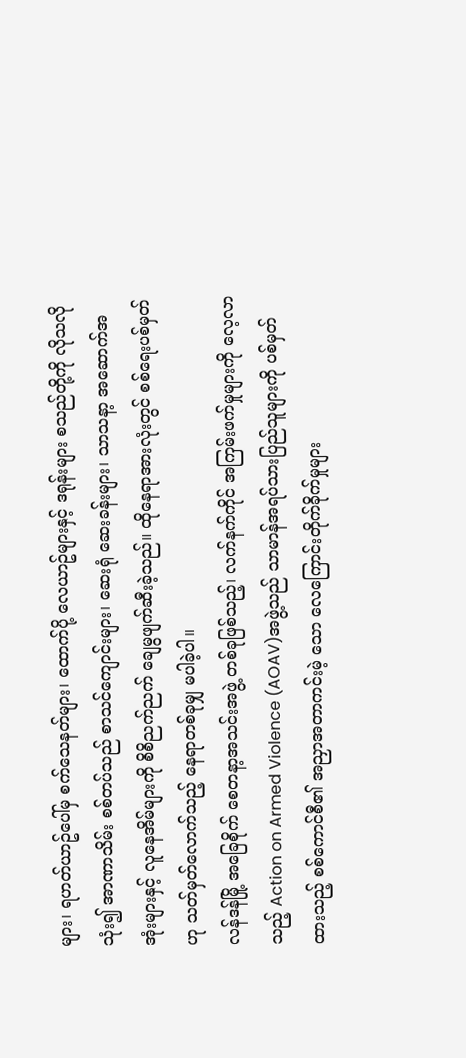များ၊ ရဟတ်ယာဥ်ပေါ်မှ စက်သေနတ်များ၊ ထောက်ပို့ လေယာဥ်များနှင့် ဒရုန်းများ စသည်တို့ကို လိုသလို သုံး၍ အာဏာသိမ်း စစ်တပ်သည် စာသင်ကျောင်းများ၊ ဆေးရုံ ဆေးခန်းများ၊ သာသနာ့ အဆောက်အအုံးများနှင့် လူနေအိမ်များကို စိစိညက်ညက် ချေမွဖျက်ဆီးခဲ့သည်။ ထိုနေရာအားလုံးတွင် စစ်ရေးပစ်မှတ်ဟု သတ်မှတ်လောက်သည့် နေရာတစ်ခုမျှ မပါခဲ့ပါ။
လန်ဒန်မြို့ အခြေစိုက် စေတနာ့အသင်းအဖွဲ့ တစ်ခုဖြစ်သည့်၊ လက်နက်ကိုင် အကြမ်းဖက်မှုများကို လေ့လာသည့် Action on Armed Violence (AOAV)အဖွဲ့သည် သာမာန်အရပ်သားပြည်သူများကို ပစ်မှတ်ထားသည့် စစ်ကောင်စီ၏ အညှာအတာကင်းမဲ့ သော လေကြောင်းတိုက်ခိုက်မှုများ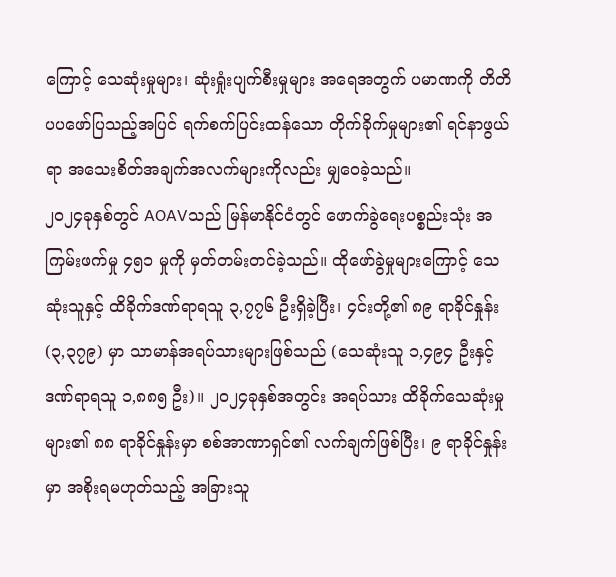ကြောင့် သေဆုံးမှုများ၊ ဆုံးရှုံးပျက်စီးမှုများ အရေအတွက် ပမာဏကို တိတိပပဖော်ပြသည့်အပြင် ရက်စက်ပြင်းထန်သော တိုက်ခိုက်မှုများ၏ ရင်နာဖွယ်ရာ အသေးစိတ်အချက်အလက်များကိုလည်း မျှ၀ေခဲ့သည်။
၂၀၂၄ခုနှစ်တွင် AOAVသည် မြန်မာနိုင်ငံတွင် ဖောက်ခွဲရေးပစ္စည်းသုံး အကြမ်းဖက်မှု ၄၅၁ မှုကို မှတ်တမ်းတင်ခဲ့သည်။ ထိုဖော်ခွဲမှုများကြောင့် သေဆုံးသူနှင့် ထိခိုက်ဒဏ်ရာရသူ ၃,၇၇၆ ဦးရှိခဲ့ပြီး၊ ၄င်းတို့၏ ၈၉ ရာခိုင်နှုန်း (၃,၃၇၉) မှာ သာမာန်အရပ်သားများဖြစ်သည် (သေဆုံးသူ ၁,၄၉၄ ဦးနှင့် ဒဏ်ရာရသူ ၁,၈၈၅ ဦး)။ ၂၀၂၄ခုနှစ်အတွင်း အရပ်သား ထိခိုက်သေဆုံးမှုများ၏ ၈၈ ရာခိုင်နှုန်းမှာ စစ်အာဏာရှင်၏ လက်ချက်ဖြစ်ပြီး၊ ၉ ရာခိုင်နှုန်းမှာ အစိုးရမဟုတ်သည့် အခြားသူ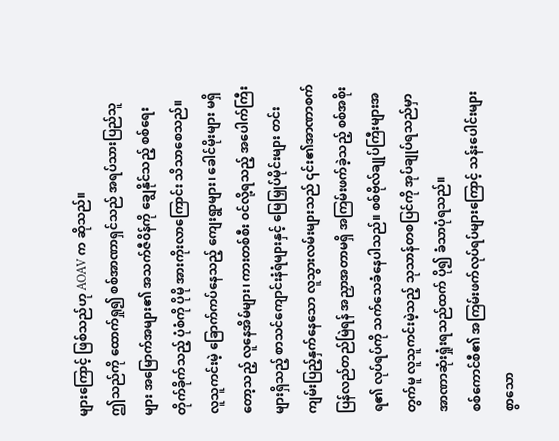များကြောင့် ဖြစ်သည်ဟု AOAV က ဆိုသည်။
ဤသည်ကို ထောက်ရှု၍ စစ်အာဏာရှင်သည် အရပ်သားပြည်သူများ အမြောက်အများ၏ အသက်ဇီ၀ိန်ကို ချွေနိုင်သည့် စစ်ရေးတိုက်ခိုက်သည့် ပုံစံကို ပိုမို အားကိုးလာကြောင်း သိသာစေသည်။
လူသူကင်းမဲ့ ခြောက်ကပ်နေသည့် ကျေးရွာများ၊ ခေါင်မိုးများ မရှိတော့သည့် လူနေအိမ်များ၊ ကားတစ်စီး ၀င်လို့ရသည့် အပေါက်ကြီးများရှိသည့် စာသင်ကျောင်းနံရံများနှင့် မြေမြှုပ်မိုင်းများ တင်းကျမ်းပြည့်နှက်နေသော လူသွားလမ်းများသည် ၎င်း၏အာဏာစက် ပြန်လည်တည်မြဲရန် အညှာအတာမရှိ အကြမ်းဖက်ခဲ့သည့် စစ်အစိုးရ၏ လုပ်ရပ်ကို သက်သေခံနေပါသည်။ စစ်ဗိုလ်ချုပ်ကြီးများအတွက်မူ လူသူကင်းမဲ့သည့် သုသာန်တစပြင်ကို အုပ်ချုပ်ရသည်မှာ အာဏာဆုံးရှုံးရသည်ထက် ပို၍ ခံသာပုံရသည်။
စစ်ကောင်စီ၏ အကြမ်းဖက်လုပ်ရပ်များကြောင့် သန်းပေါင်းများစွာသော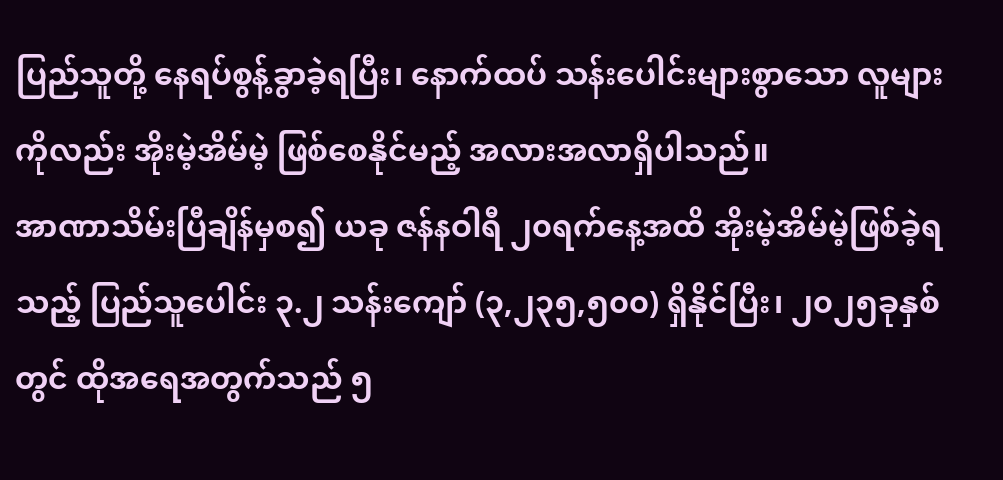ပြည်သူတို့ နေရပ်စွန့်ခွာခဲ့ရပြီး၊ နောက်ထပ် သန်းပေါင်းများစွာသော လူများကိုလည်း အိုးမဲ့အိမ်မဲ့ ဖြစ်စေနိုင်မည့် အလားအလာရှိပါသည်။
အာဏာသိမ်းပြီချိန်မှစ၍ ယခု ဇန်နဝါရီ ၂၀ရက်နေ့အထိ အိုးမဲ့အိမ်မဲ့ဖြစ်ခဲ့ရသည့် ပြည်သူပေါင်း ၃.၂ သန်းကျော် (၃,၂၃၅,၅၀၀) ရှိနိုင်ပြီး၊ ၂၀၂၅ခုနှစ်တွင် ထိုအရေအတွက်သည် ၅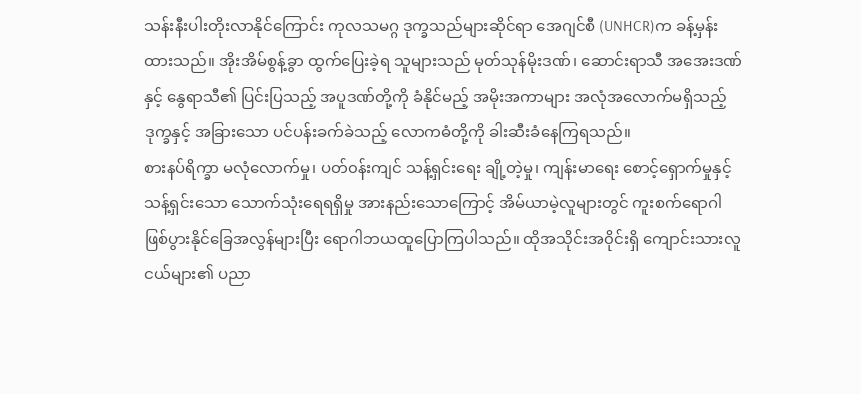သန်းနီးပါးတိုးလာနိုင်ကြောင်း ကုလသမဂ္ဂ ဒုက္ခသည်များဆိုင်ရာ အေဂျင်စီ (UNHCR)က ခန့်မှန်းထားသည်။ အိုးအိမ်စွန့်ခွာ ထွက်ပြေးခဲ့ရ သူများသည် မုတ်သုန်မိုးဒဏ်၊ ဆောင်းရာသီ အအေးဒဏ်နှင့် နွေရာသီ၏ ပြင်းပြသည့် အပူဒဏ်တို့ကို ခံနိုင်မည့် အမိုးအကာများ အလုံအလောက်မရှိသည့် ဒုက္ခနှင့် အခြားသော ပင်ပန်းခက်ခဲသည့် လောကဓံတို့ကို ခါးဆီးခံနေကြရသည်။
စားနပ်ရိက္ခာ မလုံလောက်မှု၊ ပတ်၀န်းကျင် သန့်ရှင်းရေး ချို့တဲ့မှု၊ ကျန်းမာရေး စောင့်ရှောက်မှုနှင့် သန့်ရှင်းသော သောက်သုံးရေရရှိမှု အားနည်းသောကြောင့် အိမ်ယာမဲ့လူများတွင် ကူးစက်ရောဂါ ဖြစ်ပွားနိုင်ခြေအလွန်များပြီး ရောဂါဘယထူပြောကြပါသည်။ ထိုအသိုင်းအ၀ိုင်းရှိ ကျောင်းသားလူငယ်များ၏ ပညာ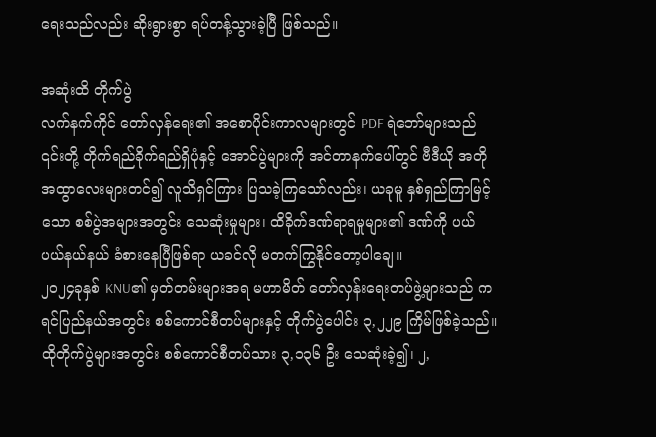ရေးသည်လည်း ဆိုးရွားစွာ ရပ်တန့်သွားခဲ့ပြီ ဖြစ်သည်။

အဆုံးထိ တိုက်ပွဲ
လက်နက်ကိုင် တော်လှန်ရေး၏ အစောပိုင်းကာလများတွင် PDF ရဲဘော်များသည် ၎င်းတို့ တိုက်ရည်ခိုက်ရည်ရှိပုံနှင့် အောင်ပွဲများကို အင်တာနက်ပေါ်တွင် ဗီဒီယို အတိုအထွာလေးများတင်၍ လူသိရှင်ကြား ပြသခဲ့ကြသော်လည်း၊ ယခုမူ နှစ်ရှည်ကြာမြင့်သော စစ်ပွဲအများအတွင်း သေဆုံးမှုများ၊ ထိခိုက်ဒဏ်ရာရမှုများ၏ ဒဏ်ကို ပယ်ပယ်နယ်နယ် ခံစားနေပြီဖြစ်ရာ ယခင်လို မတက်ကြွနိုင်တော့ပါချေ။
၂၀၂၄ခုနှစ် KNU၏ မှတ်တမ်းများအရ မဟာမိတ် တော်လှန်းရေးတပ်ဖွဲ့များသည် ကရင်ပြည်နယ်အတွင်း စစ်ကောင်စီတပ်များနှင့် တိုက်ပွဲပေါင်း ၃,၂၂၉ ကြိမ်ဖြစ်ခဲ့သည်။ ထိုတိုက်ပွဲများအတွင်း စစ်ကောင်စီတပ်သား ၃,၁၃၆ ဦး သေဆုံးခဲ့၍၊ ၂,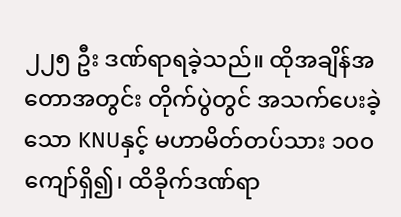၂၂၅ ဦး ဒဏ်ရာရခဲ့သည်။ ထိုအချိန်အတောအတွင်း တိုက်ပွဲတွင် အသက်ပေးခဲ့သော KNUနှင့် မဟာမိတ်တပ်သား ၁၀၀ ကျော်ရှိ၍၊ ထိခိုက်ဒဏ်ရာ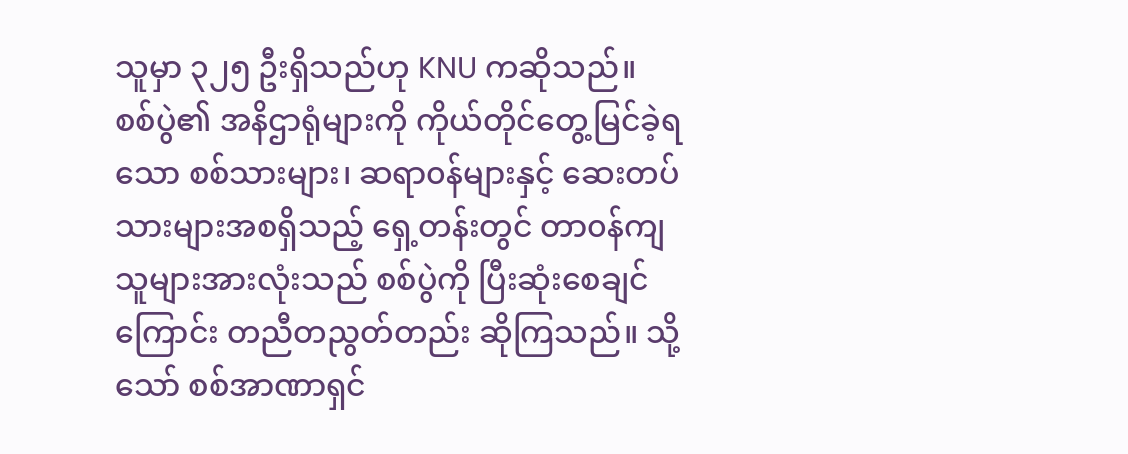သူမှာ ၃၂၅ ဦးရှိသည်ဟု KNU ကဆိုသည်။
စစ်ပွဲ၏ အနိဌာရုံများကို ကိုယ်တိုင်တွေ့မြင်ခဲ့ရသော စစ်သားများ၊ ဆရာ၀န်များနှင့် ဆေးတပ်သားများအစရှိသည့် ရှေ့တန်းတွင် တာ၀န်ကျသူများအားလုံးသည် စစ်ပွဲကို ပြီးဆုံးစေချင်ကြောင်း တညီတညွတ်တည်း ဆိုကြသည်။ သို့သော် စစ်အာဏာရှင်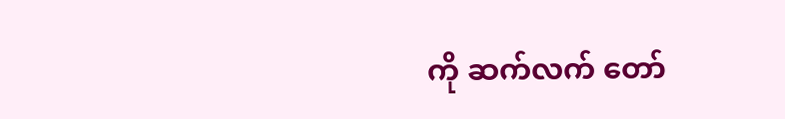ကို ဆက်လက် တော်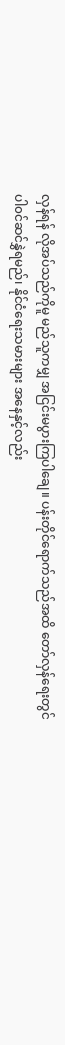လှန်ရန် လိုအပ်သည်ကိုမူ မည်သူကမျှ အငြင်းမပွားကြပါချေ။ ပန်းတိုင်ရောက်သည်အထိ တော်လှန်ရေးတွင် ပါ၀င်ဆင်နွှဲရမည်၊ နိုင်ငံရေးသမားများ အနေနှင့်လည်း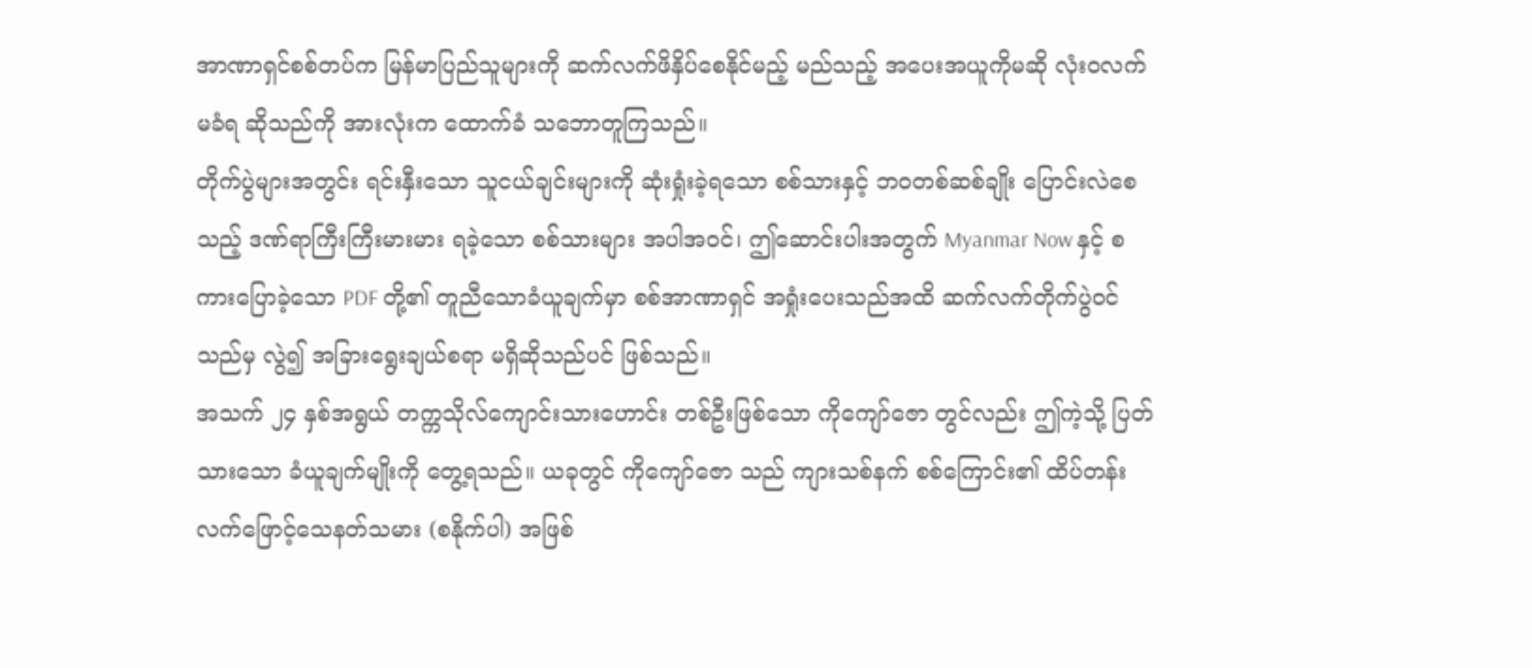အာဏာရှင်စစ်တပ်က မြန်မာပြည်သူများကို ဆက်လက်ဖိနှိပ်စေနိုင်မည့် မည်သည့် အပေးအယူကိုမဆို လုံး၀လက်မခံရ ဆိုသည်ကို အားလုံးက ထောက်ခံ သဘောတူကြသည်။
တိုက်ပွဲများအတွင်း ရင်းနှီးသော သူငယ်ချင်းများကို ဆုံးရှုံးခဲ့ရသော စစ်သားနှင့် ဘ၀တစ်ဆစ်ချိုး ပြောင်းလဲစေသည့် ဒဏ်ရာကြီးကြီးမားမား ရခဲ့သော စစ်သားများ အပါအ၀င်၊ ဤဆောင်းပါးအတွက် Myanmar Now နှင့် စကားပြောခဲ့သော PDF တို့၏ တူညီသောခံယူချက်မှာ စစ်အာဏာရှင် အရှုံးပေးသည်အထိ ဆက်လက်တိုက်ပွဲ၀င်သည်မှ လွဲ၍ အခြားရွေးချယ်စရာ မရှိဆိုသည်ပင် ဖြစ်သည်။
အသက် ၂၄ နှစ်အရွယ် တက္ကသိုလ်ကျောင်းသားဟောင်း တစ်ဦးဖြစ်သော ကိုကျော်ဇော တွင်လည်း ဤကဲ့သို့ ပြတ်သားသော ခံယူချက်မျိုးကို တွေ့ရသည်။ ယခုတွင် ကိုကျော်ဇော သည် ကျားသစ်နက် စစ်ကြောင်း၏ ထိပ်တန်း လက်ဖြောင့်သေနတ်သမား (စနိုက်ပါ) အဖြစ်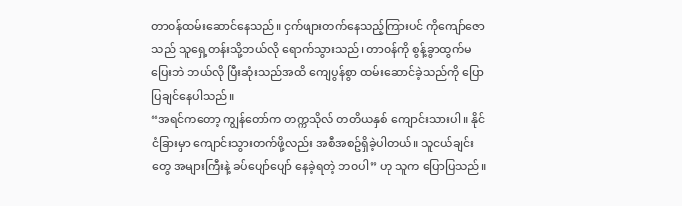တာ၀န်ထမ်းဆောင်နေသည်။ ငှက်ဖျားတက်နေသည့်ကြားပင် ကိုကျော်ဇောသည် သူရှေ့တန်းသို့ဘယ်လို ရောက်သွားသည်၊ တာ၀န်ကို စွန့်ခွာထွက်မပြေးဘဲ ဘယ်လို ပြီးဆုံးသည်အထိ ကျေပွန်စွာ ထမ်းဆောင်ခဲ့သည်ကို ပြောပြချင်နေပါသည်။
“အရင်ကတော့ ကျွန်တော်က တက္ကသိုလ် တတိယနှစ် ကျောင်းသားပါ။ နိုင်ငံခြားမှာ ကျောင်းသွားတက်ဖို့လည်း အစီအစဥ်ရှိခဲ့ပါတယ်။ သူငယ်ချင်းတွေ အများကြီးနဲ့ ခပ်ပျော်ပျော် နေခဲ့ရတဲ့ ဘ၀ပါ” ဟု သူက ပြောပြသည်။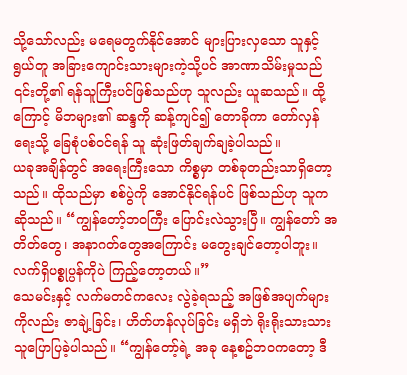သို့သော်လည်း မရေမတွက်နိုင်အောင် များပြားလှသော သူနှင့် ရွယ်တူ အခြားကျောင်းသားများကဲ့သို့ပင် အာဏာသိမ်းမှုသည် ၎င်းတို့၏ ရန်သူကြီးပင်ဖြစ်သည်ဟု သူလည်း ယူဆသည်။ ထို့ကြောင့် မိဘများ၏ ဆန္ဒကို ဆန့်ကျင်၍ တောခိုကာ တော်လှန်ရေးသို့ ခြေစုံပစ်၀င်ရန် သူ ဆုံးဖြတ်ချက်ချခဲ့ပါသည်။
ယခုအချိန်တွင် အရေးကြီးသော ကိစ္စမှာ တစ်ခုတည်းသာရှိတော့သည်။ ထိုသည်မှာ စစ်ပွဲကို အောင်နိုင်ရန်ပင် ဖြစ်သည်ဟု သူကဆိုသည်။ “ကျွန်တော့်ဘ၀ကြီး ပြောင်းလဲသွားပြီ။ ကျွန်တော် အတိတ်တွေ၊ အနာဂတ်တွေအကြောင်း မတွေးချင်တော့ပါဘူး။ လက်ရှိပစ္စုပ္ပန်ကိုပဲ ကြည့်တော့တယ်။”
သေမင်းနှင့် လက်မတင်ကလေး လွဲခဲ့ရသည့် အဖြစ်အပျက်များကိုလည်း ဇာချဲ့ခြင်း၊ ဟိတ်ဟန်လုပ်ခြင်း မရှိဘဲ ရိုးရိုးသားသား သူပြောပြခဲ့ပါသည်။ “ကျွန်တော့်ရဲ့ အခု နေ့စဥ်ဘ၀ကတော့ ဒီ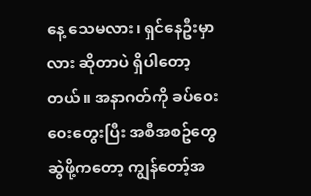နေ့ သေမလား၊ ရှင်နေဦးမှာလား ဆိုတာပဲ ရှိပါတော့တယ်။ အနာဂတ်ကို ခပ်၀ေး၀ေးတွေးပြီး အစီအစဥ်တွေ ဆွဲဖို့ကတော့ ကျွန်တော့်အ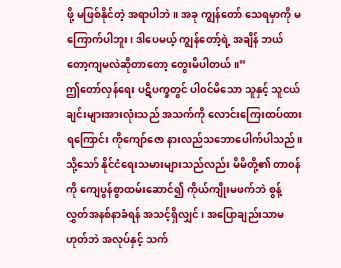ဖို့ မဖြစ်နိုင်တဲ့ အရာပါဘဲ။ အခု ကျွန်တော် သေရမှာကို မကြောက်ပါဘူး၊ ဒါပေမယ့် ကျွန်တော့်ရဲ့ အချိန် ဘယ်တော့ကျမလဲဆိုတာတော့ တွေးမိပါတယ်။”
ဤတော်လှန်ရေး ပဋိပက္ခတွင် ပါ၀င်မိသော သူနှင့် သူငယ်ချင်းများအားလုံးသည် အသက်ကို လောင်းကြေးထပ်ထားရကြောင်း ကိုကျော်ဇော နားလည်သဘောပေါက်ပါသည်။ သို့သော် နိုင်ငံရေးသမားများသည်လည်း မိမိတို့၏ တာ၀န်ကို ကျေပွန်စွာထမ်းဆောင်၍ ကိုယ်ကျိုးမဖက်ဘဲ စွန့်လွှတ်အနစ်နာခံရန် အသင့်ရှိလျှင်၊ အပြောချည်းသာမဟုတ်ဘဲ အလုပ်နှင့် သက်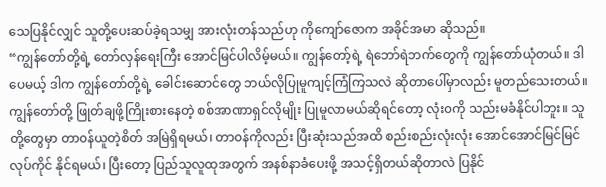သေပြနိုင်လျှင် သူတို့ပေးဆပ်ခဲ့ရသမျှ အားလုံးတန်သည်ဟု ကိုကျော်ဇောက အခိုင်အမာ ဆိုသည်။
“ကျွန်တော်တို့ရဲ့ တော်လှန်ရေးကြီး အောင်မြင်ပါလိမ့်မယ်။ ကျွန်တော့်ရဲ့ ရဲဘော်ရဲဘက်တွေကို ကျွန်တော်ယုံတယ်။ ဒါပေမယ့် ဒါက ကျွန်တော်တို့ရဲ့ ခေါင်းဆောင်တွေ ဘယ်လိုပြုမူကျင့်ကြံကြသလဲ ဆိုတာပေါ်မှာလည်း မူတည်သေးတယ်။
ကျွန်တော်တို့ ဖြုတ်ချဖို့ကြိုးစားနေတဲ့ စစ်အာဏာရှင်လိုမျိုး ပြုမူလာမယ်ဆိုရင်တော့ လုံး၀ကို သည်းမခံနိုင်ပါဘူး။ သူတို့တွေမှာ တာ၀န်ယူတဲ့စိတ် အမြဲရှိရမယ်၊ တာ၀န်ကိုလည်း ပြီးဆုံးသည်အထိ စည်းစည်းလုံးလုံး အောင်အောင်မြင်မြင်လုပ်ကိုင် နိုင်ရမယ်၊ ပြီးတော့ ပြည်သူလူထုအတွက် အနစ်နာခံပေးဖို့ အသင့်ရှိတယ်ဆိုတာလဲ ပြနိုင်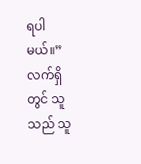ရပါမယ်။”
လက်ရှိတွင် သူသည် သူ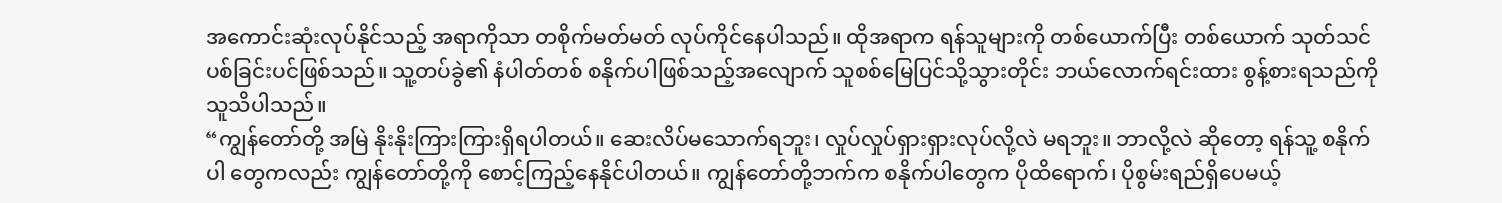အကောင်းဆုံးလုပ်နိုင်သည့် အရာကိုသာ တစိုက်မတ်မတ် လုပ်ကိုင်နေပါသည်။ ထိုအရာက ရန်သူများကို တစ်ယောက်ပြီး တစ်ယောက် သုတ်သင်ပစ်ခြင်းပင်ဖြစ်သည်။ သူ့တပ်ခွဲ၏ နံပါတ်တစ် စနိုက်ပါဖြစ်သည့်အလျောက် သူစစ်မြေပြင်သို့သွားတိုင်း ဘယ်လောက်ရင်းထား စွန့်စားရသည်ကို သူသိပါသည်။
“ကျွန်တော်တို့ အမြဲ နိုးနိုးကြားကြားရှိရပါတယ်။ ဆေးလိပ်မသောက်ရဘူး၊ လှုပ်လှုပ်ရှားရှားလုပ်လို့လဲ မရဘူး။ ဘာလို့လဲ ဆိုတော့ ရန်သူ့ စနိုက်ပါ တွေကလည်း ကျွန်တော်တို့ကို စောင့်ကြည့်နေနိုင်ပါတယ်။ ကျွန်တော်တို့ဘက်က စနိုက်ပါတွေက ပိုထိရောက်၊ ပိုစွမ်းရည်ရှိပေမယ့်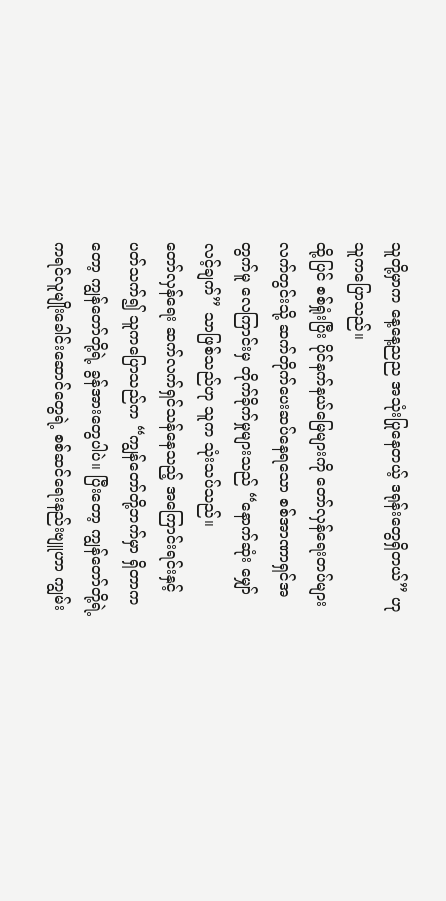သူတို့မှာက နေ့နေ့ညည အသုံးပြုနေတယ့် ဒရုန်းတွေရှိတယ်” ဟု သူကပြောသည်။
ထို့ပြင် စစ်ရှုံးပြီး ပိုင်နက်နယ်မြေများကို တော်လှန်ရေးတပ်များလက်တွင်းသို့ ဆက်တိုက်ပေးဆပ်နေရသော စစ်အာဏာရှင်အတွက်မူ လေကြာင်းမှ တိုက်ခိုက်မှုများသည် “နောက်ဆုံး မျှော်လင့်ချက်” သာဖြစ်သည်ဟု သူက သုံးသပ်သည်။
တော်လှန်ရေး ဆက်လက်ရှင်သန်နေသည့် အကြောင်းရင်းနှင့် ပတ်သက်၍ သူကပြောသည်က “ကျွန်တော်တို့ဘက်မှာ ရှိတာကတော့ ကျွန်တော်တို့ရဲ့ ခွန်အားတွေပါပဲ။ ပြီးတော့ ကျွန်တော်တို့ရဲ့ ကရင်လူမျိုးခေါင်းဆောင်တွေရဲ့ စစ်ဆင်ရေးနည်းဗျူဟာ ကျွမ်း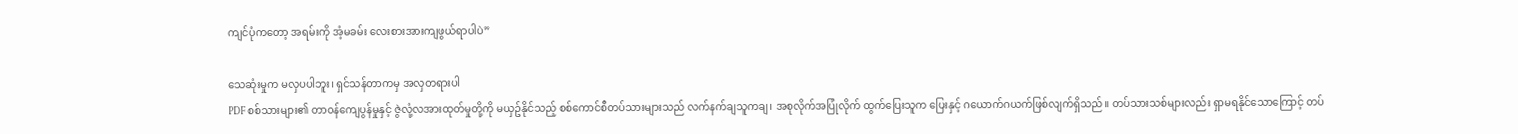ကျင်ပုံကတော့ အရမ်းကို အံ့မခမ်း လေးစားအားကျဖွယ်ရာပါပဲ”

သေဆုံးမှုက မလှပပါဘူး၊ ရှင်သန်တာကမှ အလှတရားပါ
PDF စစ်သားများ၏ တာ၀န်ကျေပွန်မှုနှင့် ဇွဲလုံ့လအားထုတ်မှုတို့ကို မယှဥ်နိုင်သည့် စစ်ကောင်စီတပ်သားများသည် လက်နက်ချသူကချ၊ အစုလိုက်အပြုံလိုက် ထွက်ပြေးသူက ပြေးနှင့် ဂယောက်ဂယက်ဖြစ်လျက်ရှိသည်။ တပ်သားသစ်များလည်း ရှာမရနိုင်သောကြောင့် တပ်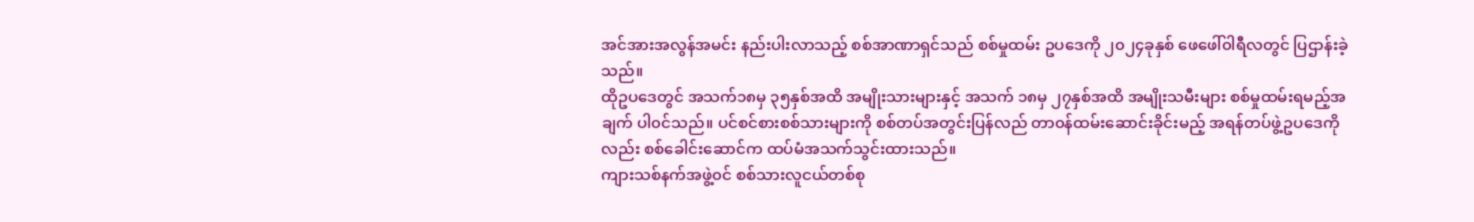အင်အားအလွန်အမင်း နည်းပါးလာသည့် စစ်အာဏာရှင်သည် စစ်မှုထမ်း ဥပဒေကို ၂၀၂၄ခုနှစ် ဖေဖေါ်၀ါရီလတွင် ပြဌာန်းခဲ့သည်။
ထိုဥပဒေတွင် အသက်၁၈မှ ၃၅နှစ်အထိ အမျိုးသားများနှင့် အသက် ၁၈မှ ၂၇နှစ်အထိ အမျိုးသမီးများ စစ်မှုထမ်းရမည့်အချက် ပါ၀င်သည်။ ပင်စင်စားစစ်သားများကို စစ်တပ်အတွင်းပြန်လည် တာ၀န်ထမ်းဆောင်းခိုင်းမည့် အရန်တပ်ဖွဲ့ဥပဒေကိုလည်း စစ်ခေါင်းဆောင်က ထပ်မံအသက်သွင်းထားသည်။
ကျားသစ်နက်အဖွဲ့၀င် စစ်သားလူငယ်တစ်စု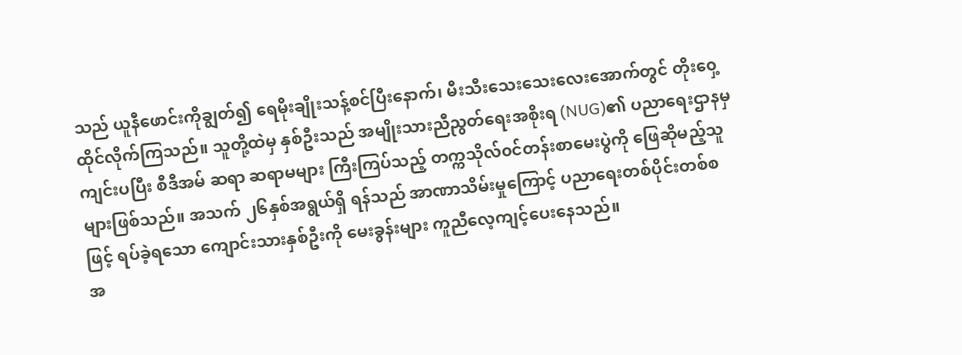သည် ယူနီဖောင်းကိုချွတ်၍ ရေမိုးချိုးသန့်စင်ပြီးနောက်၊ မီးသီးသေးသေးလေးအောက်တွင် တိုး၀ှေ့ထိုင်လိုက်ကြသည်။ သူတို့ထဲမှ နှစ်ဦးသည် အမျိုးသားညီညွတ်ရေးအစိုးရ (NUG)၏ ပညာရေးဌာနမှ ကျင်းပပြီး စီဒီအမ် ဆရာ ဆရာမများ ကြီးကြပ်သည့် တက္ကသိုလ်၀င်တန်းစာမေးပွဲကို ဖြေဆိုမည့်သူများဖြစ်သည်။ အသက် ၂၆နှစ်အရွယ်ရှိ ရန်သည် အာဏာသိမ်းမှုကြောင့် ပညာရေးတစ်ပိုင်းတစ်စဖြင့် ရပ်ခဲ့ရသော ကျောင်းသားနှစ်ဦးကို မေးခွန်းများ ကူညီလေ့ကျင့်ပေးနေသည်။
အ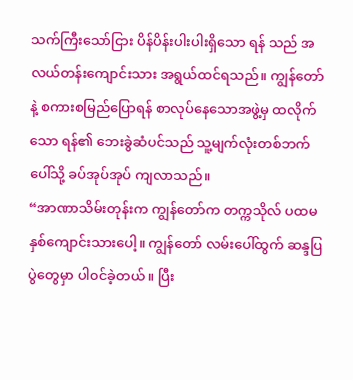သက်ကြီးသော်ငြား ပိန်ပိန်းပါးပါးရှိသော ရန် သည် အလယ်တန်းကျောင်းသား အရွယ်ထင်ရသည်။ ကျွန်တော်နဲ့ စကားစမြည်ပြောရန် စာလုပ်နေသောအဖွဲ့မှ ထလိုက်သော ရန်၏ ဘေးခွဲဆံပင်သည် သူ့မျက်လုံးတစ်ဘက်ပေါ်သို့ ခပ်အုပ်အုပ် ကျလာသည်။
“အာဏာသိမ်းတုန်းက ကျွန်တော်က တက္ကသိုလ် ပထမနှစ်ကျောင်းသားပေါ့။ ကျွန်တော် လမ်းပေါ်ထွက် ဆန္ဒပြပွဲတွေမှာ ပါ၀င်ခဲ့တယ်။ ပြီး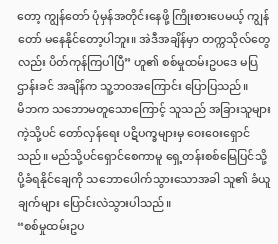တော့ ကျွန်တော် ပုံမှန်အတိုင်းနေဖို့ ကြိုးစားပေမယ့် ကျွန်တော် မနေနိုင်တော့ပါဘူး။ အဲဒီအချိန်မှာ တက္ကသိုလ်တွေလည်း ပိတ်ကုန်ကြပါပြီ” ဟူ၏ စစ်မှုထမ်းဥပဒေ မပြဌာန်းခင် အချိန်က သူ့ဘ၀အကြောင်း ပြောပြသည်။
မိဘက သဘောမတူသောကြောင့် သူသည် အခြားသူများကဲ့သို့ပင် တော်လှန်ရေး ပဋိပက္ခများမှ ၀ေး၀ေးရှောင်သည်။ မည်သို့ပင်ရှောင်စေကာမူ ရှေ့တန်းစစ်မြေပြင်သို့ ပို့ခံရနိုင်ချေကို သဘောပေါက်သွားသောအခါ သူ၏ ခံယူချက်များ ပြောင်းလဲသွားပါသည်။
“စစ်မှုထမ်းဥပ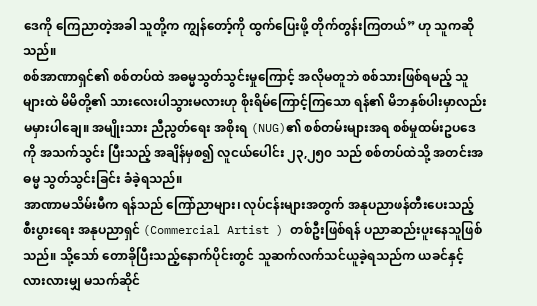ဒေကို ကြေညာတဲ့အခါ သူတို့က ကျွန်တော့်ကို ထွက်ပြေးဖို့ တိုက်တွန်းကြတယ်” ဟု သူကဆိုသည်။
စစ်အာဏာရှင်၏ စစ်တပ်ထဲ အဓမ္မသွတ်သွင်းမှုကြောင့် အလိုမတူဘဲ စစ်သားဖြစ်ရမည့် သူများထဲ မိမိတို့၏ သားလေးပါသွားမလားဟု စိုးရိမ်ကြောင့်ကြသော ရန်၏ မိဘနှစ်ပါးမှာလည်း မမှားပါချေ။ အမျိုးသား ညီညွတ်ရေး အစိုးရ (NUG)၏ စစ်တမ်းများအရ စစ်မှုထမ်းဥပဒေကို အသက်သွင်း ပြီးသည့် အချိန်မှစ၍ လူငယ်ပေါင်း ၂၃,၂၅၀ သည် စစ်တပ်ထဲသို့ အတင်းအဓမ္မ သွတ်သွင်းခြင်း ခံခဲ့ရသည်။
အာဏာမသိမ်းမီက ရန်သည် ကြော်ညာများ၊ လုပ်ငန်းများအတွက် အနုပညာဖန်တီးပေးသည့် စီးပွားရေး အနုပညာရှင် (Commercial Artist ) တစ်ဦးဖြစ်ရန် ပညာဆည်းပူးနေသူဖြစ်သည်။ သို့သော် တောခိုပြီးသည့်နောက်ပိုင်းတွင် သူဆက်လက်သင်ယူခဲ့ရသည်က ယခင်နှင့် လားလားမျှ မသက်ဆိုင်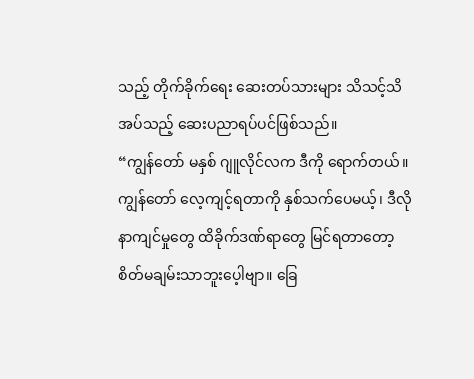သည့် တိုက်ခိုက်ရေး ဆေးတပ်သားများ သိသင့်သိအပ်သည့် ဆေးပညာရပ်ပင်ဖြစ်သည်။
“ကျွန်တော် မနှစ် ဂျူလိုင်လက ဒီကို ရောက်တယ်။ ကျွန်တော် လေ့ကျင့်ရတာကို နှစ်သက်ပေမယ့်၊ ဒီလို နာကျင်မှုတွေ ထိခိုက်ဒဏ်ရာတွေ မြင်ရတာတော့ စိတ်မချမ်းသာဘူးပေ့ါဗျာ။ ခြေ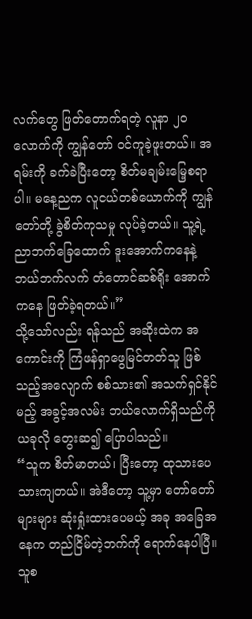လက်တွေ ဖြတ်တောက်ရတဲ့ လူနာ ၂၀လောက်ကို ကျွန်တော် ၀င်ကူခဲ့ဖူးတယ်။ အရမ်းကို ခက်ခဲပြီးတော့ စိတ်မချမ်းမြေ့စရာပါ။ မနေ့ညက လူငယ်တစ်ယောက်ကို ကျွန်တော်တို့ ခွဲစိတ်ကုသမှု လုပ်ခဲ့တယ်။ သူ့ရဲ့ ညာဘက်ခြေထောက် ဒူးအောက်ကနေနဲ့ ဘယ်ဘက်လက် တံတောင်ဆစ်ရိုး အောက်ကနေ ဖြတ်ခဲ့ရတယ်။”
သို့သော်လည်း ရန်သည် အဆိုးထဲက အကောင်းကို ကြံဖန်ရှာဖွေမြင်တတ်သူ ဖြစ်သည့်အလျောက် စစ်သား၏ အသက်ရှင်နိုင်မည့် အခွင့်အလမ်း ဘယ်လောက်ရှိသည်ကို ယခုလို တွေးဆ၍ ပြောပါသည်။
“သူက စိတ်မာတယ်၊ ပြီးတော့ ထုသားပေသားကျတယ်။ အဲဒီတော့ သူ့မှာ တော်တော်များများ ဆုံးရှုံးထားပေမယ့် အခု အခြေအနေက တည်ငြိမ်တဲ့ဘက်ကို ရောက်နေပါပြီ။ သူစ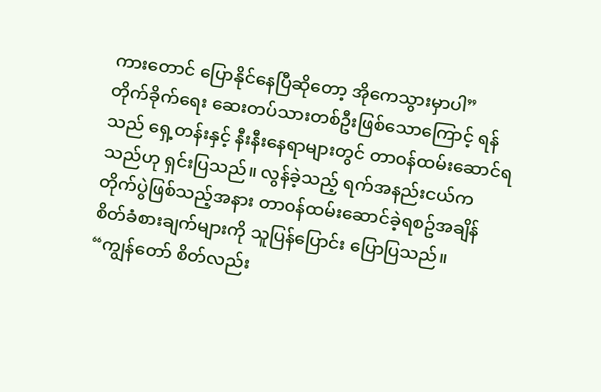ကားတောင် ပြောနိုင်နေပြီဆိုတော့ အိုကေသွားမှာပါ”
တိုက်ခိုက်ရေး ဆေးတပ်သားတစ်ဦးဖြစ်သောကြောင့် ရန်သည် ရှေ့တန်းနှင့် နီးနီးနေရာများတွင် တာ၀န်ထမ်းဆောင်ရသည်ဟု ရှင်းပြသည်။ လွန်ခဲ့သည့် ရက်အနည်းငယ်က တိုက်ပွဲဖြစ်သည့်အနား တာ၀န်ထမ်းဆောင်ခဲ့ရစဥ်အချိန် စိတ်ခံစားချက်များကို သူပြန်ပြောင်း ပြောပြသည်။
“ကျွန်တော် စိတ်လည်း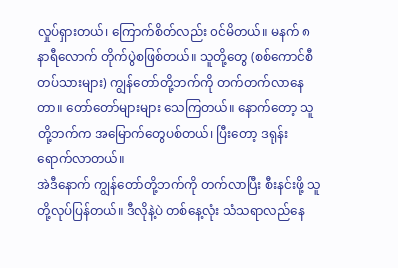လှုပ်ရှားတယ်၊ ကြောက်စိတ်လည်း ၀င်မိတယ်။ မနက် ၈နာရီလောက် တိုက်ပွဲစဖြစ်တယ်။ သူတို့တွေ (စစ်ကောင်စီတပ်သားများ) ကျွန်တော်တို့ဘက်ကို တက်တက်လာနေတာ။ တော်တော်များများ သေကြတယ်။ နောက်တော့ သူတို့ဘက်က အမြောက်တွေပစ်တယ်၊ ပြီးတော့ ဒရုန်းရောက်လာတယ်။
အဲဒီနောက် ကျွန်တော်တို့ဘက်ကို တက်လာပြီး စီးနင်းဖို့ သူတို့လုပ်ပြန်တယ်။ ဒီလိုနဲ့ပဲ တစ်နေ့လုံး သံသရာလည်နေ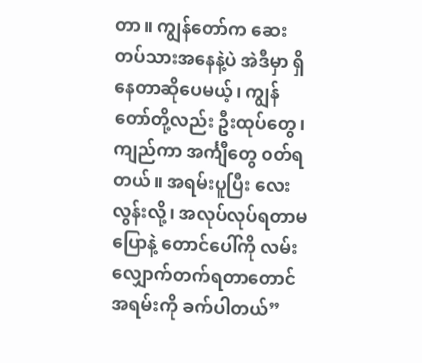တာ။ ကျွန်တော်က ဆေးတပ်သားအနေနဲ့ပဲ အဲဒီမှာ ရှိနေတာဆိုပေမယ့်၊ ကျွန်တော်တို့လည်း ဦးထုပ်တွေ၊ ကျည်ကာ အင်္ကျီတွေ ၀တ်ရတယ်။ အရမ်းပူပြီး လေးလွန်းလို့၊ အလုပ်လုပ်ရတာမပြောနဲ့ တောင်ပေါ်ကို လမ်းလျှောက်တက်ရတာတောင် အရမ်းကို ခက်ပါတယ်”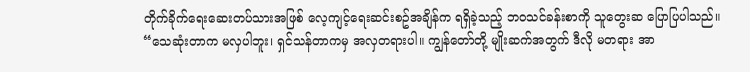တိုက်ခိုက်ရေးဆေးတပ်သားအဖြစ် လေ့ကျင့်ရေးဆင်းစဥ်အချိန်က ရရှိခဲ့သည့် ဘ၀သင်ခန်းစာကို သူတွေးဆ ပြောပြပါသည်။
“သေဆုံးတာက မလှပါဘူး၊ ရှင်သန်တာကမှ အလှတရားပါ။ ကျွန်တော်တို့ မျိုးဆက်အတွက် ဒီလို မတရား အာ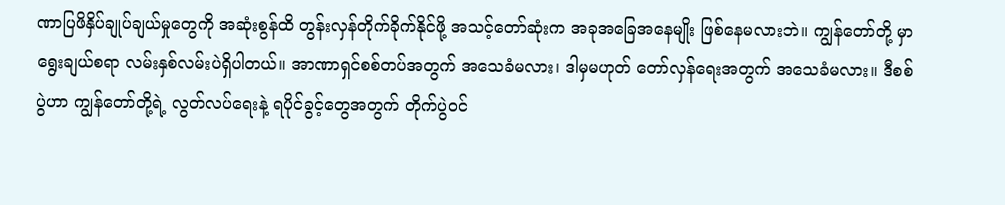ဏာပြဖိနှိပ်ချုပ်ချယ်မှုတွေကို အဆုံးစွန်ထိ တွန်းလှန်တိုက်ခိုက်နိုင်ဖို့ အသင့်တော်ဆုံးက အခုအခြေအနေမျိုး ဖြစ်နေမလားဘဲ။ ကျွန်တော်တို့ မှာ ရွေးချယ်စရာ လမ်းနှစ်လမ်းပဲရှိပါတယ်။ အာဏာရှင်စစ်တပ်အတွက် အသေခံမလား၊ ဒါမှမဟုတ် တော်လှန်ရေးအတွက် အသေခံမလား။ ဒီစစ်ပွဲဟာ ကျွန်တော်တို့ရဲ့ လွတ်လပ်ရေးနဲ့ ရပိုင်ခွင့်တွေအတွက် တိုက်ပွဲ၀င်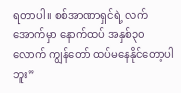ရတာပါ။ စစ်အာဏာရှင်ရဲ့ လက်အောက်မှာ နောက်ထပ် အနှစ်၃၀ လောက် ကျွန်တော် ထပ်မနေနိုင်တော့ပါဘူး”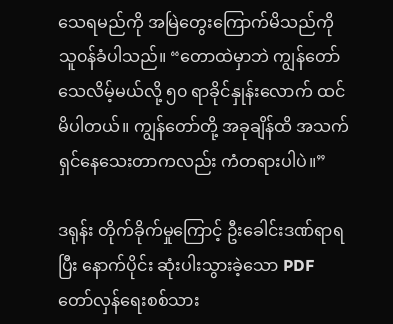သေရမည်ကို အမြဲတွေးကြောက်မိသည်ကို သူ၀န်ခံပါသည်။ “တောထဲမှာဘဲ ကျွန်တော်သေလိမ့်မယ်လို့ ၅၀ ရာခိုင်နှုန်းလောက် ထင်မိပါတယ်။ ကျွန်တော်တို့ အခုချိန်ထိ အသက်ရှင်နေသေးတာကလည်း ကံတရားပါပဲ။”

ဒရုန်း တိုက်ခိုက်မှုကြောင့် ဦးခေါင်းဒဏ်ရာရပြီး နောက်ပိုင်း ဆုံးပါးသွားခဲ့သော PDF တော်လှန်ရေးစစ်သား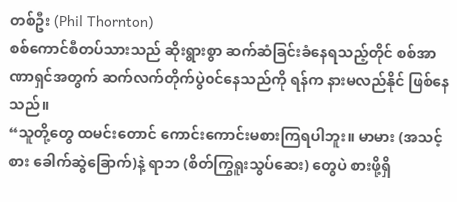တစ်ဦး (Phil Thornton)
စစ်ကောင်စီတပ်သားသည် ဆိုးရွားစွာ ဆက်ဆံခြင်းခံနေရသည့်တိုင် စစ်အာဏာရှင်အတွက် ဆက်လက်တိုက်ပွဲ၀င်နေသည်ကို ရန်က နားမလည်နိုင် ဖြစ်နေသည်။
“သူတို့တွေ ထမင်းတောင် ကောင်းကောင်းမစားကြရပါဘူး။ မာမား (အသင့်စား ခေါက်ဆွဲခြောက်)နဲ့ ရာဘ (စိတ်ကြွရူးသွပ်ဆေး) တွေပဲ စားဖို့ရှိ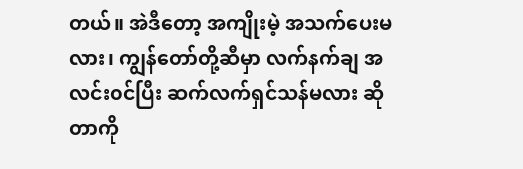တယ်။ အဲဒီတော့ အကျိုးမဲ့ အသက်ပေးမလား၊ ကျွန်တော်တို့ဆီမှာ လက်နက်ချ အလင်း၀င်ပြီး ဆက်လက်ရှင်သန်မလား ဆိုတာကို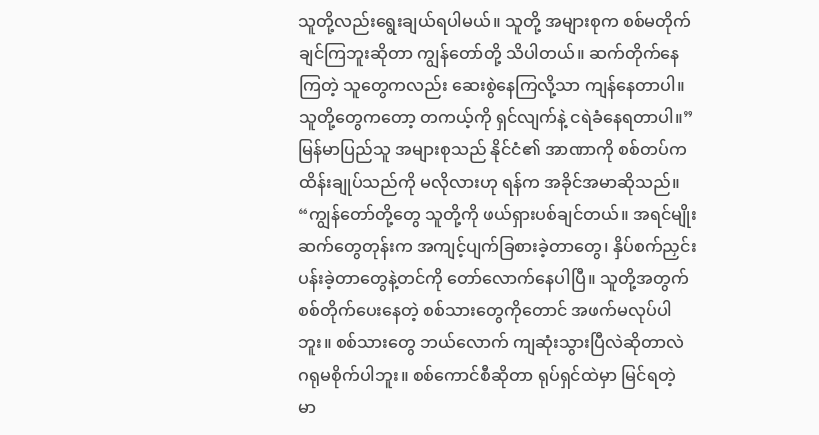သူတို့လည်းရွေးချယ်ရပါမယ်။ သူတို့ အများစုက စစ်မတိုက်ချင်ကြဘူးဆိုတာ ကျွန်တော်တို့ သိပါတယ်။ ဆက်တိုက်နေကြတဲ့ သူတွေကလည်း ဆေးစွဲနေကြလို့သာ ကျန်နေတာပါ။ သူတို့တွေကတော့ တကယ့်ကို ရှင်လျက်နဲ့ ငရဲခံနေရတာပါ။”
မြန်မာပြည်သူ အများစုသည် နိုင်ငံ၏ အာဏာကို စစ်တပ်ကထိန်းချုပ်သည်ကို မလိုလားဟု ရန်က အခိုင်အမာဆိုသည်။
“ကျွန်တော်တို့တွေ သူတို့ကို ဖယ်ရှားပစ်ချင်တယ်။ အရင်မျိုးဆက်တွေတုန်းက အကျင့်ပျက်ခြစားခဲ့တာတွေ၊ နှိပ်စက်ညှင်းပန်းခဲ့တာတွေနဲ့တင်ကို တော်လောက်နေပါပြီ။ သူတို့အတွက် စစ်တိုက်ပေးနေတဲ့ စစ်သားတွေကိုတောင် အဖက်မလုပ်ပါဘူး။ စစ်သားတွေ ဘယ်လောက် ကျဆုံးသွားပြီလဲဆိုတာလဲ ဂရုမစိုက်ပါဘူး။ စစ်ကောင်စီဆိုတာ ရုပ်ရှင်ထဲမှာ မြင်ရတဲ့ မာ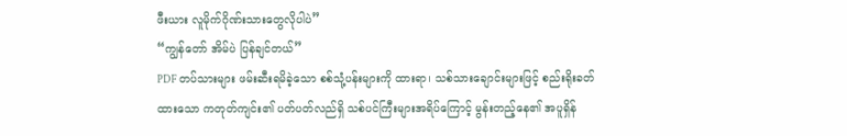ဖီးယား လူမိုက်ဂိုဏ်းသားတွေလိုပါပဲ”
“ကျွန်တော် အိမ်ပဲ ပြန်ချင်တယ်”
PDF တပ်သားများ ဖမ်းဆီးရမိခဲ့သော စစ်သုံ့ပန်းများကို ထားရာ၊ သစ်သားချောင်းများဖြင့် စည်းရိုးခတ်ထားသော ကတုတ်ကျင်း၏ ပတ်ပတ်လည်ရှိ သစ်ပင်ကြီးများအရိပ်ကြောင့် မွန်းတည့်နေ၏ အပူရှိန်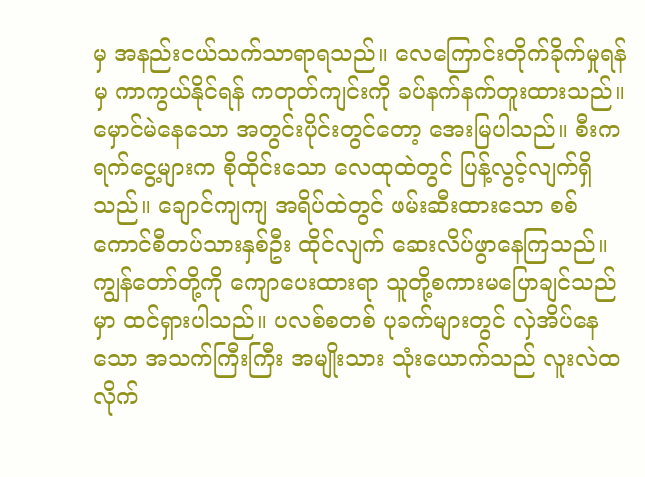မှ အနည်းငယ်သက်သာရာရသည်။ လေကြောင်းတိုက်ခိုက်မှုရန်မှ ကာကွယ်နိုင်ရန် ကတုတ်ကျင်းကို ခပ်နက်နက်တူးထားသည်။
မှောင်မဲနေသော အတွင်းပိုင်းတွင်တော့ အေးမြပါသည်။ စီးကရက်ငွေ့များက စိုထိုင်းသော လေထုထဲတွင် ပြန့်လွင့်လျက်ရှိသည်။ ချောင်ကျကျ အရိပ်ထဲတွင် ဖမ်းဆီးထားသော စစ်ကောင်စီတပ်သားနှစ်ဦး ထိုင်လျက် ဆေးလိပ်ဖွာနေကြသည်။ ကျွန်တော်တို့ကို ကျောပေးထားရာ သူတို့စကားမပြောချင်သည်မှာ ထင်ရှားပါသည်။ ပလစ်စတစ် ပုခက်များတွင် လှဲအိပ်နေသော အသက်ကြီးကြီး အမျိုးသား သုံးယောက်သည် လူးလဲထလိုက်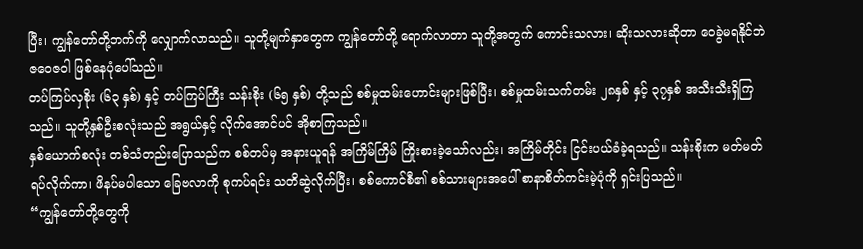ပြီး၊ ကျွန်တော်တို့ဘက်ကို လျှောက်လာသည်။ သူတို့မျက်နှာတွေက ကျွန်တော်တို့ ရောက်လာတာ သူတို့အတွက် ကောင်းသလား၊ ဆိုးသလားဆိုတာ ၀ေခွဲမရနိုင်ဘဲ ဇ၀ေဇ၀ါ ဖြစ်နေပုံပေါ်သည်။
တပ်ကြပ်လှစိုး (၆၃ နှစ်) နှင့် တပ်ကြပ်ကြီး သန်းစိုး (၆၅ နှစ်) တို့သည် စစ်မှုထမ်းဟောင်းများဖြစ်ပြီး၊ စစ်မှုထမ်းသက်တမ်း ၂၈နှစ် နှင့် ၃၇နှစ် အသီးသီးရှိကြသည်။ သူတို့နှစ်ဦးစလုံးသည် အရွယ်နှင့် လိုက်အောင်ပင် အိုစာကြသည်။
နှစ်ယောက်စလုံး တစ်သံတည်းပြောသည်က စစ်တပ်မှ အနားယူရန် အကြိမ်ကြိမ် ကြိုးစားခဲ့သော်လည်း၊ အကြိမ်တိုင်း ငြင်းပယ်ခံခဲ့ရသည်။ သန်းစိုးက မတ်မတ်ရပ်လိုက်ကာ၊ ဖိနပ်မပါသော ခြေဗလာကို စုကပ်ရင်း သတိဆွဲလိုက်ပြီး၊ စစ်ကောင်စီ၏ စစ်သားများအပေါ် စာနာစိတ်ကင်းမဲ့ပုံကို ရှင်းပြသည်။
“ကျွန်တော်တို့တွေကို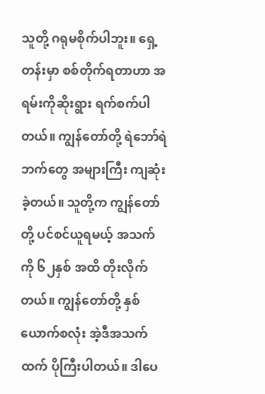သူတို့ ဂရုမစိုက်ပါဘူး။ ရှေ့တန်းမှာ စစ်တိုက်ရတာဟာ အရမ်းကိုဆိုးရွား ရက်စက်ပါတယ်။ ကျွန်တော်တို့ ရဲဘော်ရဲဘက်တွေ အများကြီး ကျဆုံးခဲ့တယ်။ သူတို့က ကျွန်တော်တို့ ပင်စင်ယူရမယ့် အသက်ကို ၆၂နှစ် အထိ တိုးလိုက်တယ်။ ကျွန်တော်တို့ နှစ်ယောက်စလုံး အဲ့ဒီအသက်ထက် ပိုကြီးပါတယ်။ ဒါပေ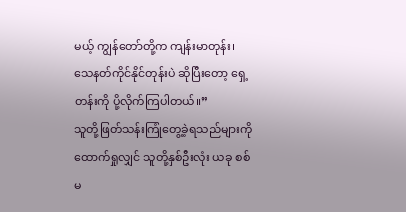မယ့် ကျွန်တော်တို့က ကျန်းမာတုန်း၊ သေနတ်ကိုင်နိုင်တုန်းပဲ ဆိုပြီးတော့ ရှေ့တန်းကို ပို့လိုက်ကြပါတယ်။”
သူတို့ဖြတ်သန်းကြုံတွေ့ခဲ့ရသည်များကို ထောက်ရှုလျှင် သူတို့နှစ်ဦးလုံး ယခု စစ်မ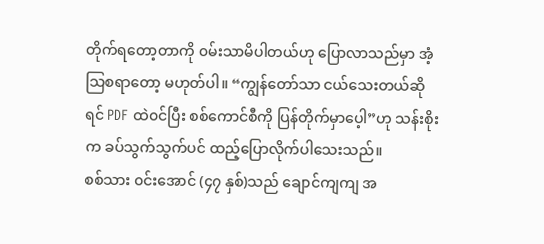တိုက်ရတော့တာကို ၀မ်းသာမိပါတယ်ဟု ပြောလာသည်မှာ အံ့သြစရာတော့ မဟုတ်ပါ။ “ကျွန်တော်သာ ငယ်သေးတယ်ဆိုရင် PDF ထဲ၀င်ပြီး စစ်ကောင်စီကို ပြန်တိုက်မှာပေ့ါ”ဟု သန်းစိုးက ခပ်သွက်သွက်ပင် ထည့်ပြောလိုက်ပါသေးသည်။
စစ်သား ၀င်းအောင် (၄၇ နှစ်)သည် ချောင်ကျကျ အ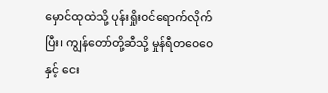မှောင်ထုထဲသို့ ပုန်းရှိုး၀င်ရောက်လိုက်ပြီး၊ ကျွန်တော်တို့ဆီသို့ မှုန်ရီတ၀ေ၀ေနှင့် ငေး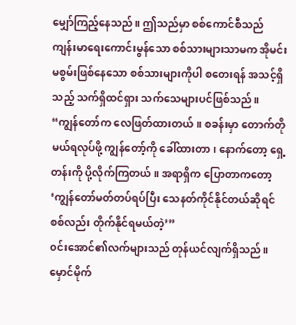မျှော်ကြည့်နေသည်။ ဤသည်မှာ စစ်ကောင်စီသည် ကျန်းမာရေးကောင်းမွန်သော စစ်သားများသာမက အိုမင်းမစွမ်းဖြစ်နေသော စစ်သားများကိုပါ စတေးရန် အသင့်ရှိသည့် သက်ရှိထင်ရှား သက်သေများပင်ဖြစ်သည်။
“ကျွန်တော်က လေဖြတ်ထားတယ်။ စခန်းမှာ တောက်တိုမယ်ရလုပ်ဖို့ ကျွန်တော့်ကို ခေါ်ထားတာ၊ နောက်တော့ ရှေ့တန်းကို ပို့လိုက်ကြတယ်။ အရာရှိက ပြောတာကတော့ ‘ကျွန်တော်မတ်တပ်ရပ်ပြီး သေနတ်ကိုင်နိုင်တယ်ဆိုရင် စစ်လည်း တိုက်နိုင်ရမယ်တဲ့’”
၀င်းအောင်၏လက်များသည် တုန်ယင်လျက်ရှိသည်။ မှောင်မိုက်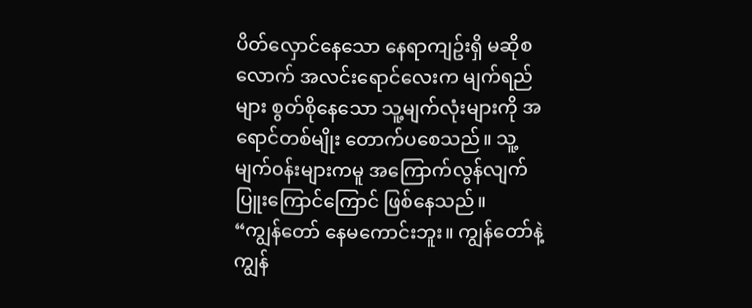ပိတ်လှောင်နေသော နေရာကျဥ်းရှိ မဆိုစလောက် အလင်းရောင်လေးက မျက်ရည်များ စွတ်စိုနေသော သူ့မျက်လုံးများကို အရောင်တစ်မျိုး တောက်ပစေသည်။ သူ့မျက်၀န်းများကမူ အကြောက်လွန်လျက် ပြူးကြောင်ကြောင် ဖြစ်နေသည်။
“ကျွန်တော် နေမကောင်းဘူး။ ကျွန်တော်နဲ့ ကျွန်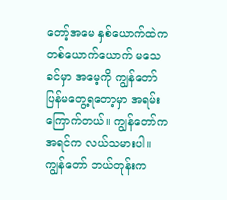တော့်အမေ နှစ်ယောက်ထဲက တစ်ယောက်ယောက် မသေခင်မှာ အမေ့ကို ကျွန်တော် ပြန်မတွေ့ရတော့မှာ အရမ်းကြောက်တယ်။ ကျွန်တော်က အရင်က လယ်သမားပါ။ ကျွန်တော် ဘယ်တုန်းက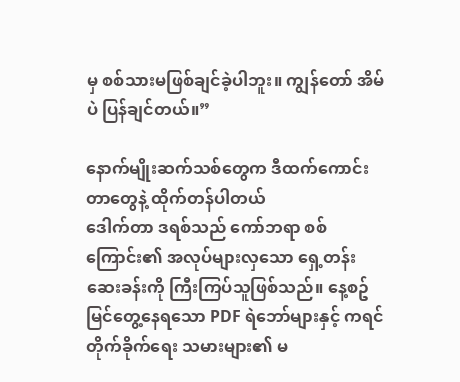မှ စစ်သားမဖြစ်ချင်ခဲ့ပါဘူး။ ကျွန်တော် အိမ်ပဲ ပြန်ချင်တယ်။”

နောက်မျိုးဆက်သစ်တွေက ဒီထက်ကောင်းတာတွေနဲ့ ထိုက်တန်ပါတယ်
ဒေါက်တာ ဒရစ်သည် ကော်ဘရာ စစ်ကြောင်း၏ အလုပ်များလှသော ရှေ့တန်းဆေးခန်းကို ကြီးကြပ်သူဖြစ်သည်။ နေ့စဥ် မြင်တွေ့နေရသော PDF ရဲဘော်များနှင့် ကရင် တိုက်ခိုက်ရေး သမားများ၏ မ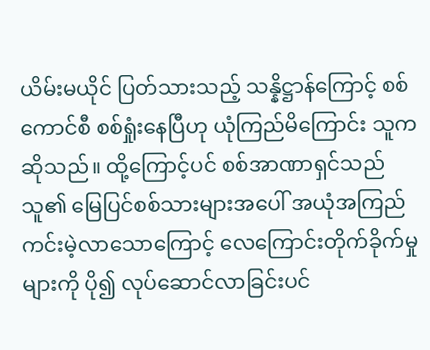ယိမ်းမယိုင် ပြတ်သားသည့် သန္နိဋ္ဌာန်ကြောင့် စစ်ကောင်စီ စစ်ရှုံးနေပြီဟု ယုံကြည်မိကြောင်း သူကဆိုသည်။ ထို့ကြောင့်ပင် စစ်အာဏာရှင်သည် သူ၏ မြေပြင်စစ်သားများအပေါ် အယုံအကြည် ကင်းမဲ့လာသောကြောင့် လေကြောင်းတိုက်ခိုက်မှုများကို ပို၍ လုပ်ဆောင်လာခြင်းပင်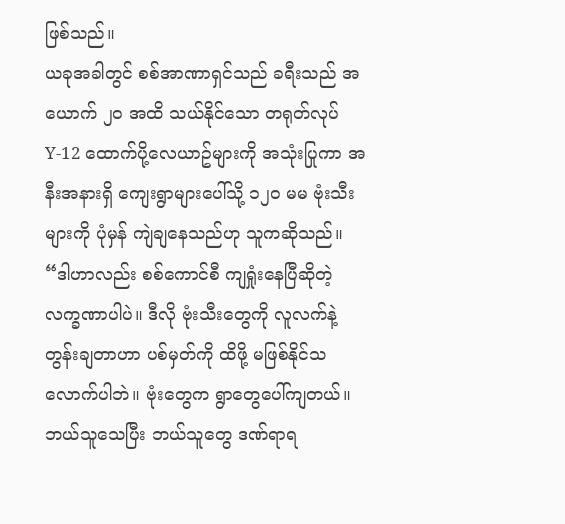ဖြစ်သည်။
ယခုအခါတွင် စစ်အာဏာရှင်သည် ခရီးသည် အယောက် ၂၀ အထိ သယ်နိုင်သော တရုတ်လုပ် Y-12 ထောက်ပို့လေယာဥ်များကို အသုံးပြုကာ အနီးအနားရှိ ကျေးရွာများပေါ်သို့ ၁၂၀ မမ ဗုံးသီးများကို ပုံမှန် ကျဲချနေသည်ဟု သူကဆိုသည်။
“ဒါဟာလည်း စစ်ကောင်စီ ကျရှုံးနေပြီဆိုတဲ့ လက္ခဏာပါပဲ။ ဒီလို ဗုံးသီးတွေကို လူလက်နဲ့ တွန်းချတာဟာ ပစ်မှတ်ကို ထိဖို့ မဖြစ်နိုင်သလောက်ပါဘဲ။ ဗုံးတွေက ရွာတွေပေါ်ကျတယ်။ ဘယ်သူသေပြီး ဘယ်သူတွေ ဒဏ်ရာရ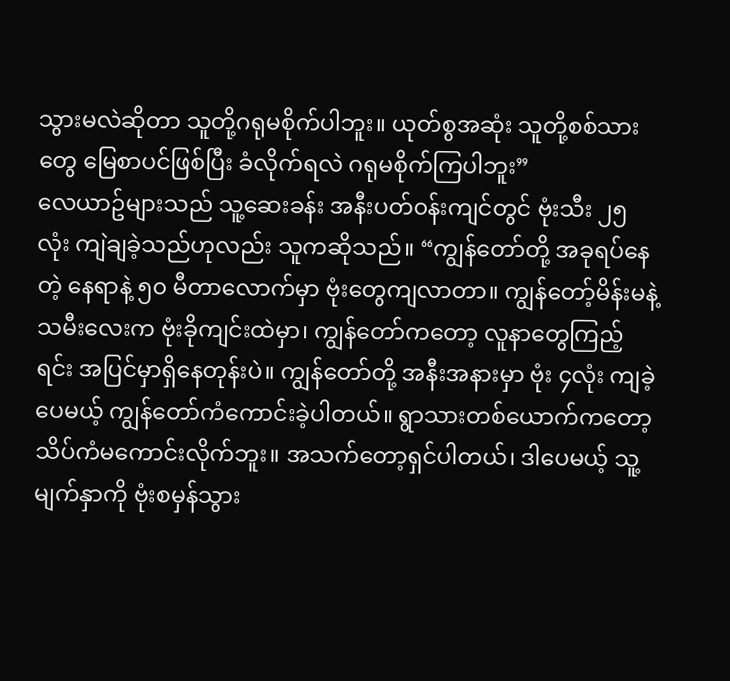သွားမလဲဆိုတာ သူတို့ဂရုမစိုက်ပါဘူး။ ယုတ်စွအဆုံး သူတို့စစ်သားတွေ မြေစာပင်ဖြစ်ပြီး ခံလိုက်ရလဲ ဂရုမစိုက်ကြပါဘူး”
လေယာဥ်များသည် သူ့ဆေးခန်း အနီးပတ်၀န်းကျင်တွင် ဗုံးသီး ၂၅ လုံး ကျဲချခဲ့သည်ဟုလည်း သူကဆိုသည်။ “ကျွန်တော်တို့ အခုရပ်နေတဲ့ နေရာနဲ့ ၅၀ မီတာလောက်မှာ ဗုံးတွေကျလာတာ။ ကျွန်တော့်မိန်းမနဲ့ သမီးလေးက ဗုံးခိုကျင်းထဲမှာ၊ ကျွန်တော်ကတော့ လူနာတွေကြည့်ရင်း အပြင်မှာရှိနေတုန်းပဲ။ ကျွန်တော်တို့ အနီးအနားမှာ ဗုံး ၄လုံး ကျခဲ့ပေမယ့် ကျွန်တော်ကံကောင်းခဲ့ပါတယ်။ ရွာသားတစ်ယောက်ကတော့ သိပ်ကံမကောင်းလိုက်ဘူး။ အသက်တော့ရှင်ပါတယ်၊ ဒါပေမယ့် သူ့မျက်နှာကို ဗုံးစမှန်သွား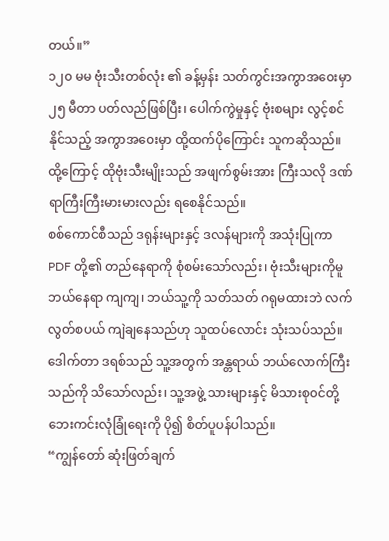တယ်။”
၁၂၀ မမ ဗုံးသီးတစ်လုံး ၏ ခန့်မှန်း သတ်ကွင်းအကွာအ၀ေးမှာ ၂၅ မီတာ ပတ်လည်ဖြစ်ပြီး၊ ပေါက်ကွဲမှုနှင့် ဗုံးစများ လွင့်စင်နိုင်သည့် အကွာအ၀ေးမှာ ထို့ထက်ပိုကြောင်း သူကဆိုသည်။ ထို့ကြောင့် ထိုဗုံးသီးမျိုးသည် အဖျက်စွမ်းအား ကြီးသလို ဒဏ်ရာကြီးကြီးမားမားလည်း ရစေနိုင်သည်။
စစ်ကောင်စီသည် ဒရုန်းများနှင့် ဒလန်များကို အသုံးပြုကာ PDF တို့၏ တည်နေရာကို စုံစမ်းသော်လည်း၊ ဗုံးသီးများကိုမူ ဘယ်နေရာ ကျကျ၊ ဘယ်သူ့ကို သတ်သတ် ဂရုမထားဘဲ လက်လွတ်စပယ် ကျဲချနေသည်ဟု သူထပ်လောင်း သုံးသပ်သည်။
ဒေါက်တာ ဒရစ်သည် သူ့အတွက် အန္တရာယ် ဘယ်လောက်ကြီးသည်ကို သိသော်လည်း၊ သူ့အဖွဲ့ သားများနှင့် မိသားစု၀င်တို့ ဘေးကင်းလုံခြုံရေးကို ပို၍ စိတ်ပူပန်ပါသည်။
“ကျွန်တော် ဆုံးဖြတ်ချက်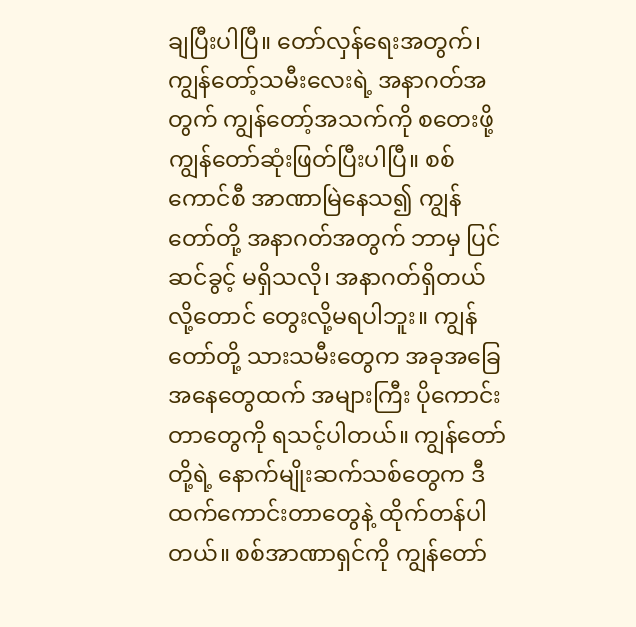ချပြီးပါပြီ။ တော်လှန်ရေးအတွက်၊ ကျွန်တော့်သမီးလေးရဲ့ အနာဂတ်အတွက် ကျွန်တော့်အသက်ကို စတေးဖို့ ကျွန်တော်ဆုံးဖြတ်ပြီးပါပြီ။ စစ်ကောင်စီ အာဏာမြဲနေသ၍ ကျွန်တော်တို့ အနာဂတ်အတွက် ဘာမှ ပြင်ဆင်ခွင့် မရှိသလို၊ အနာဂတ်ရှိတယ်လို့တောင် တွေးလို့မရပါဘူး။ ကျွန်တော်တို့ သားသမီးတွေက အခုအခြေအနေတွေထက် အများကြီး ပိုကောင်းတာတွေကို ရသင့်ပါတယ်။ ကျွန်တော်တို့ရဲ့ နောက်မျိုးဆက်သစ်တွေက ဒီထက်ကောင်းတာတွေနဲ့ ထိုက်တန်ပါတယ်။ စစ်အာဏာရှင်ကို ကျွန်တော်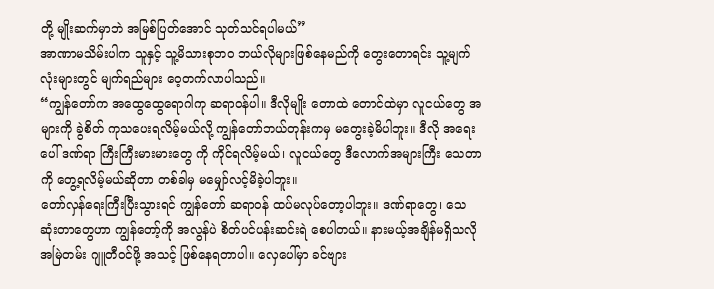တို့ မျိုးဆက်မှာဘဲ အမြစ်ပြတ်အောင် သုတ်သင်ရပါမယ်”
အာဏာမသိမ်းပါက သူနှင့် သူ့မိသားစုဘ၀ ဘယ်လိုများဖြစ်နေမည်ကို တွေးတောရင်း သူ့မျက်လုံးများတွင် မျက်ရည်များ ၀ေ့တက်လာပါသည်။
“ကျွန်တော်က အထွေထွေရောဂါကု ဆရာ၀န်ပါ။ ဒီလိုမျိုး တောထဲ တောင်ထဲမှာ လူငယ်တွေ အများကို ခွဲစိတ် ကုသပေးရလိမ့်မယ်လို့ ကျွန်တော်ဘယ်တုန်းကမှ မတွေးခဲ့မိပါဘူး။ ဒီလို အရေးပေါ် ဒဏ်ရာ ကြီးကြီးမားမားတွေ ကို ကိုင်ရလိမ့်မယ်၊ လူငယ်တွေ ဒီလောက်အများကြီး သေတာကို တွေ့ရလိမ့်မယ်ဆိုတာ တစ်ခါမှ မမျှော်လင့်မိခဲ့ပါဘူး။
တော်လှန်ရေးကြီးပြီးသွားရင် ကျွန်တော် ဆရာ၀န် ထပ်မလုပ်တော့ပါဘူး။ ဒဏ်ရာတွေ၊ သေဆုံးတာတွေဟာ ကျွန်တော့်ကို အလွန်ပဲ စိတ်ပင်ပန်းဆင်းရဲ စေပါတယ်။ နားမယ့်အချိန်မရှိသလို အမြဲတမ်း ဂျူတီ၀င်ဖို့ အသင့် ဖြစ်နေရတာပါ။ လှေပေါ်မှာ ခင်ဗျား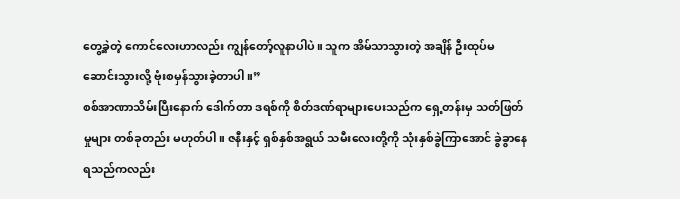တွေ့ခဲ့တဲ့ ကောင်လေးဟာလည်း ကျွန်တော့်လူနာပါပဲ။ သူက အိမ်သာသွားတဲ့ အချိန် ဦးထုပ်မဆောင်းသွားလို့ ဗုံးစမှန်သွားခဲ့တာပါ။”
စစ်အာဏာသိမ်းပြီးနောက် ဒေါက်တာ ဒရစ်ကို စိတ်ဒဏ်ရာများပေးသည်က ရှေ့တန်းမှ သတ်ဖြတ်မှုများ တစ်ခုတည်း မဟုတ်ပါ။ ဇနီးနှင့် ရှစ်နှစ်အရွယ် သမီးလေးတို့ကို သုံးနှစ်ခွဲကြာအောင် ခွဲခွာနေရသည်ကလည်း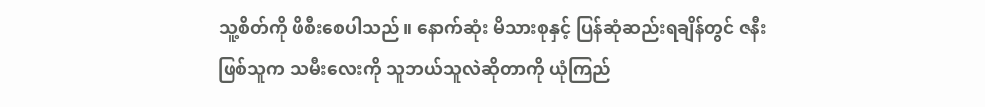သူ့စိတ်ကို ဖိစီးစေပါသည်။ နောက်ဆုံး မိသားစုနှင့် ပြန်ဆုံဆည်းရချိန်တွင် ဇနီးဖြစ်သူက သမီးလေးကို သူဘယ်သူလဲဆိုတာကို ယုံကြည်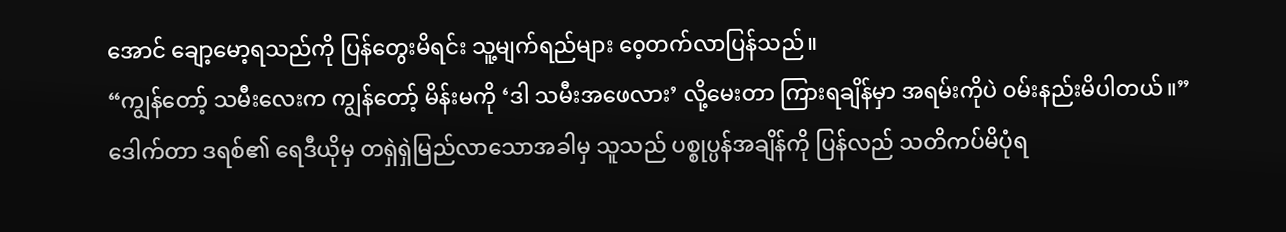အောင် ချော့မော့ရသည်ကို ပြန်တွေးမိရင်း သူ့မျက်ရည်များ ၀ေ့တက်လာပြန်သည်။
“ကျွန်တော့် သမီးလေးက ကျွန်တော့် မိန်းမကို ‘ဒါ သမီးအဖေလား’ လို့မေးတာ ကြားရချိန်မှာ အရမ်းကိုပဲ ၀မ်းနည်းမိပါတယ်။”
ဒေါက်တာ ဒရစ်၏ ရေဒီယိုမှ တရှဲရှဲမြည်လာသောအခါမှ သူသည် ပစ္စုပ္ပန်အချိန်ကို ပြန်လည် သတိကပ်မိပုံရ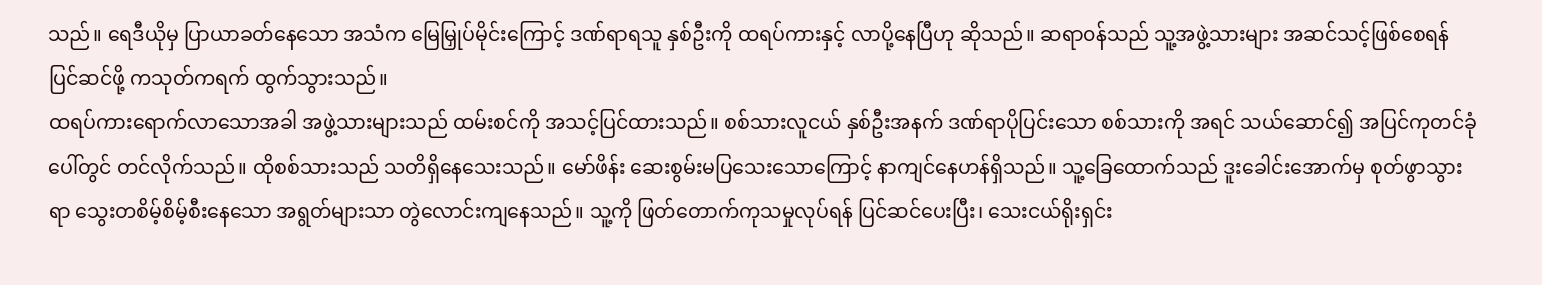သည်။ ရေဒီယိုမှ ပြာယာခတ်နေသော အသံက မြေမြှုပ်မိုင်းကြောင့် ဒဏ်ရာရသူ နှစ်ဦးကို ထရပ်ကားနှင့် လာပို့နေပြီဟု ဆိုသည်။ ဆရာ၀န်သည် သူ့အဖွဲ့သားများ အဆင်သင့်ဖြစ်စေရန် ပြင်ဆင်ဖို့ ကသုတ်ကရက် ထွက်သွားသည်။
ထရပ်ကားရောက်လာသောအခါ အဖွဲ့သားများသည် ထမ်းစင်ကို အသင့်ပြင်ထားသည်။ စစ်သားလူငယ် နှစ်ဦးအနက် ဒဏ်ရာပိုပြင်းသော စစ်သားကို အရင် သယ်ဆောင်၍ အပြင်ကုတင်ခုံပေါ်တွင် တင်လိုက်သည်။ ထိုစစ်သားသည် သတိရှိနေသေးသည်။ မော်ဖိန်း ဆေးစွမ်းမပြသေးသောကြောင့် နာကျင်နေဟန်ရှိသည်။ သူ့ခြေထောက်သည် ဒူးခေါင်းအောက်မှ စုတ်ဖွာသွားရာ သွေးတစိမ့်စိမ့်စီးနေသော အရွတ်များသာ တွဲလောင်းကျနေသည်။ သူ့ကို ဖြတ်တောက်ကုသမှုလုပ်ရန် ပြင်ဆင်ပေးပြီး၊ သေးငယ်ရိုးရှင်း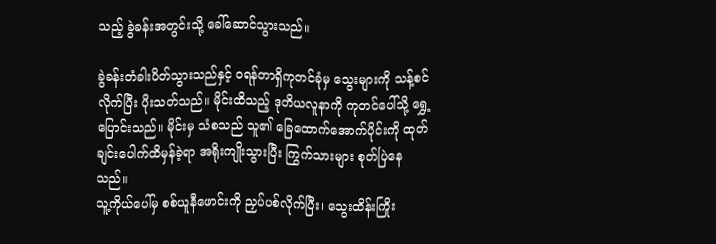သည့် ခွဲခန်းအတွင်းသို့ ခေါ်ဆောင်သွားသည်။

ခွဲခန်းတံခါးပိတ်သွားသည်နှင့် ၀ရန်တာရှိကုတင်ခုံမှ သွေးများကို သန့်စင်လိုက်ပြီး ပိုးသတ်သည်။ မိုင်းထိသည့် ဒုတိယလူနာကို ကုတင်ပေါ်သို့ ရွှေ့ပြောင်းသည်။ မိုင်းမှ သံစသည် သူ၏ ခြေထောက်အောက်ပိုင်းကို ထုတ်ချင်းပေါက်ထိမှန်ခဲ့ရာ အရိုးကျိုးသွားပြီး ကြွက်သားများ စုတ်ပြဲနေသည်။
သူ့ကိုယ်ပေါ်မှ စစ်ယူနီဖောင်းကို ညှပ်ပစ်လိုက်ပြီး၊ သွေးထိန်းကြိုး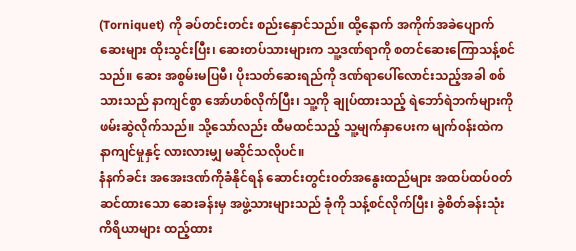(Torniquet) ကို ခပ်တင်းတင်း စည်းနှောင်သည်။ ထို့နောက် အကိုက်အခဲပျောက်ဆေးများ ထိုးသွင်းပြီး၊ ဆေးတပ်သားများက သူ့ဒဏ်ရာကို စတင်ဆေးကြောသန့်စင်သည်။ ဆေး အစွမ်းမပြမီ၊ ပိုးသတ်ဆေးရည်ကို ဒဏ်ရာပေါ်လောင်းသည့်အခါ စစ်သားသည် နာကျင်စွာ အော်ဟစ်လိုက်ပြီး၊ သူ့ကို ချုပ်ထားသည့် ရဲဘော်ရဲဘက်များကို ဖမ်းဆွဲလိုက်သည်။ သို့သော်လည်း ထီမထင်သည့် သူ့မျက်နှာပေးက မျက်၀န်းထဲက နာကျင်မှုနှင့် လားလားမျှ မဆိုင်သလိုပင်။
နံနက်ခင်း အအေးဒဏ်ကိုခံနိုင်ရန် ဆောင်းတွင်း၀တ်အနွေးထည်များ အထပ်ထပ်၀တ်ဆင်ထားသော ဆေးခန်းမှ အဖွဲ့သားများသည် ခုံကို သန့်စင်လိုက်ပြီး၊ ခွဲစိတ်ခန်းသုံး ကိရိယာများ ထည့်ထား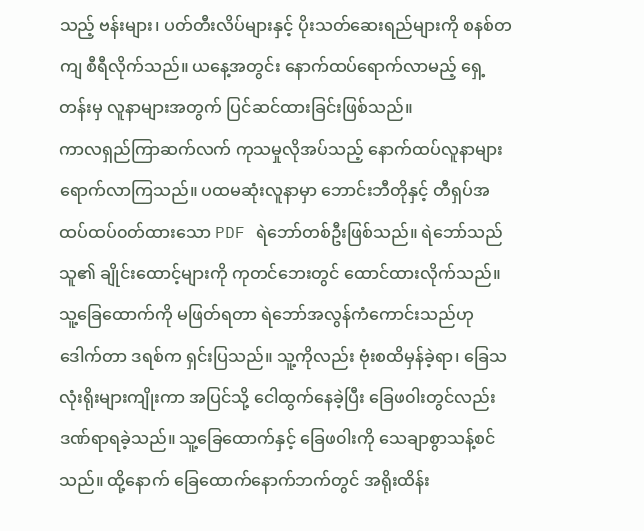သည့် ဗန်းများ၊ ပတ်တီးလိပ်များနှင့် ပိုးသတ်ဆေးရည်များကို စနစ်တကျ စီရီလိုက်သည်။ ယနေ့အတွင်း နောက်ထပ်ရောက်လာမည့် ရှေ့တန်းမှ လူနာများအတွက် ပြင်ဆင်ထားခြင်းဖြစ်သည်။
ကာလရှည်ကြာဆက်လက် ကုသမှုလိုအပ်သည့် နောက်ထပ်လူနာများ ရောက်လာကြသည်။ ပထမဆုံးလူနာမှာ ဘောင်းဘီတိုနှင့် တီရှပ်အထပ်ထပ်၀တ်ထားသော PDF ရဲဘော်တစ်ဦးဖြစ်သည်။ ရဲဘော်သည် သူ၏ ချိုင်းထောင့်များကို ကုတင်ဘေးတွင် ထောင်ထားလိုက်သည်။
သူ့ခြေထောက်ကို မဖြတ်ရတာ ရဲဘော်အလွန်ကံကောင်းသည်ဟု ဒေါက်တာ ဒရစ်က ရှင်းပြသည်။ သူ့ကိုလည်း ဗုံးစထိမှန်ခဲ့ရာ၊ ခြေသလုံးရိုးများကျိုးကာ အပြင်သို့ ငေါထွက်နေခဲ့ပြီး ခြေဖ၀ါးတွင်လည်း ဒဏ်ရာရခဲ့သည်။ သူ့ခြေထောက်နှင့် ခြေဖ၀ါးကို သေချာစွာသန့်စင်သည်။ ထို့နောက် ခြေထောက်နောက်ဘက်တွင် အရိုးထိန်း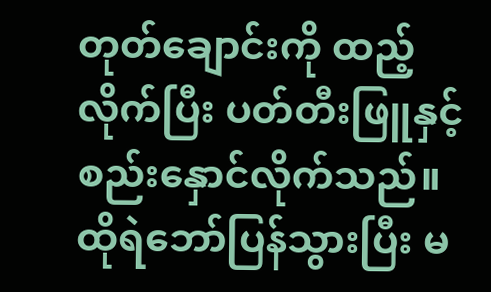တုတ်ချောင်းကို ထည့်လိုက်ပြီး ပတ်တီးဖြူနှင့် စည်းနှောင်လိုက်သည်။
ထိုရဲဘော်ပြန်သွားပြီး မ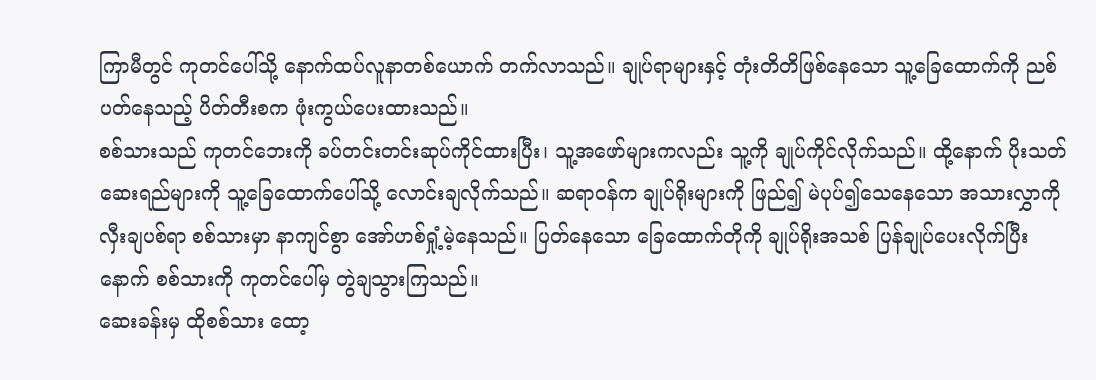ကြာမီတွင် ကုတင်ပေါ်သို့ နောက်ထပ်လူနာတစ်ယောက် တက်လာသည်။ ချုပ်ရာများနှင့် တုံးတိတိဖြစ်နေသော သူ့ခြေထောက်ကို ညစ်ပတ်နေသည့် ပိတ်တီးစက ဖုံးကွယ်ပေးထားသည်။
စစ်သားသည် ကုတင်ဘေးကို ခပ်တင်းတင်းဆုပ်ကိုင်ထားပြီး၊ သူ့အဖော်များကလည်း သူ့ကို ချုပ်ကိုင်လိုက်သည်။ ထို့နောက် ပိုးသတ်ဆေးရည်များကို သူ့ခြေထောက်ပေါ်သို့ လောင်းချလိုက်သည်။ ဆရာ၀န်က ချုပ်ရိုးများကို ဖြည်၍ မဲပုပ်၍သေနေသော အသားလွှာကို လှီးချပစ်ရာ စစ်သားမှာ နာကျင်စွာ အော်ဟစ်ရှုံ့မဲ့နေသည်။ ပြတ်နေသော ခြေထောက်တိုကို ချုပ်ရိုးအသစ် ပြန်ချုပ်ပေးလိုက်ပြီးနောက် စစ်သားကို ကုတင်ပေါ်မှ တွဲချသွားကြသည်။
ဆေးခန်းမှ ထိုစစ်သား ထော့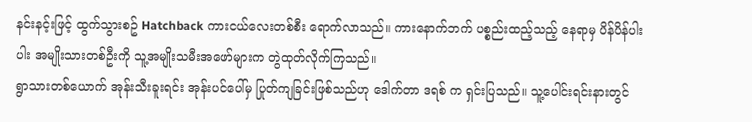နင်းနင့်းဖြင့် ထွက်သွားစဥ် Hatchback ကားငယ်လေးတစ်စီး ရောက်လာသည်။ ကားနောက်ဘက် ပစ္စည်းထည့်သည့် နေရာမှ ပိန်ပိန်ပါးပါး အမျိုးသားတစ်ဦးကို သူ့အမျိုးသမီးအဖော်များက တွဲထုတ်လိုက်ကြသည်။
ရွာသားတစ်ယောက် အုန်းသီးခူးရင်း အုန်းပင်ပေါ်မှ ပြုတ်ကျခြင်းဖြစ်သည်ဟု ဒေါက်တာ ဒရစ် က ရှင်းပြသည်။ သူ့ပေါင်းရင်းနားတွင်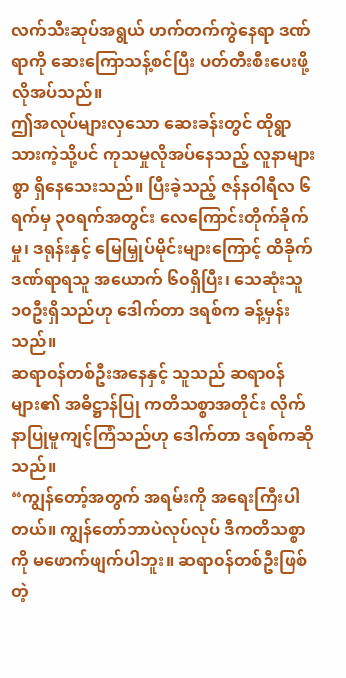လက်သီးဆုပ်အရွယ် ဟက်တက်ကွဲနေရာ ဒဏ်ရာကို ဆေးကြောသန့်စင်ပြီး ပတ်တီးစီးပေးဖို့လိုအပ်သည်။
ဤအလုပ်များလှသော ဆေးခန်းတွင် ထိုရွာသားကဲ့သို့ပင် ကုသမှုလိုအပ်နေသည့် လူနာများစွာ ရှိနေသေးသည်။ ပြီးခဲ့သည့် ဇန်နဝါရီလ ၆ရက်မှ ၃၀ရက်အတွင်း လေကြောင်းတိုက်ခိုက်မှု၊ ဒရုန်းနှင့် မြေမြှုပ်မိုင်းများကြောင့် ထိခိုက်ဒဏ်ရာရသူ အယောက် ၆၀ရှိပြီး၊ သေဆုံးသူ ၁၀ဦးရှိသည်ဟု ဒေါက်တာ ဒရစ်က ခန့်မှန်းသည်။
ဆရာ၀န်တစ်ဦးအနေနှင့် သူသည် ဆရာ၀န်များ၏ အဓိဋ္ဌာန်ပြု ကတိသစ္စာအတိုင်း လိုက်နာပြုမူကျင့်ကြံသည်ဟု ဒေါက်တာ ဒရစ်ကဆိုသည်။
“ကျွန်တော့်အတွက် အရမ်းကို အရေးကြီးပါတယ်။ ကျွန်တော်ဘာပဲလုပ်လုပ် ဒီကတိသစ္စာကို မဖောက်ဖျက်ပါဘူး။ ဆရာ၀န်တစ်ဦးဖြစ်တဲ့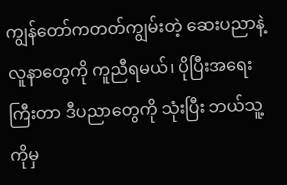ကျွန်တော်ကတတ်ကျွမ်းတဲ့ ဆေးပညာနဲ့ လူနာတွေကို ကူညီရမယ်၊ ပိုပြီးအရေးကြီးတာ ဒီပညာတွေကို သုံးပြီး ဘယ်သူ့ကိုမှ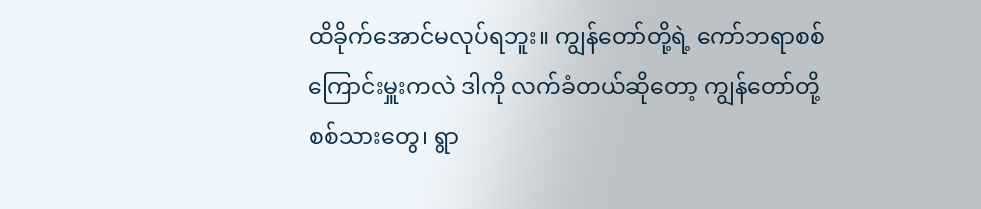ထိခိုက်အောင်မလုပ်ရဘူး။ ကျွန်တော်တို့ရဲ့ ကော်ဘရာစစ်ကြောင်းမှူးကလဲ ဒါကို လက်ခံတယ်ဆိုတော့ ကျွန်တော်တို့ စစ်သားတွေ၊ ရွာ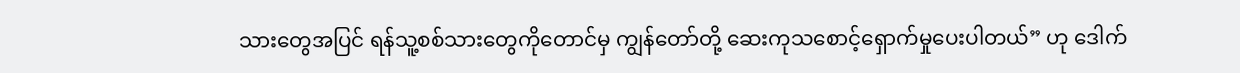သားတွေအပြင် ရန်သူ့စစ်သားတွေကိုတောင်မှ ကျွန်တော်တို့ ဆေးကုသစောင့်ရှောက်မှုပေးပါတယ်” ဟု ဒေါက်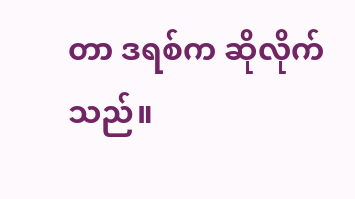တာ ဒရစ်က ဆိုလိုက်သည်။